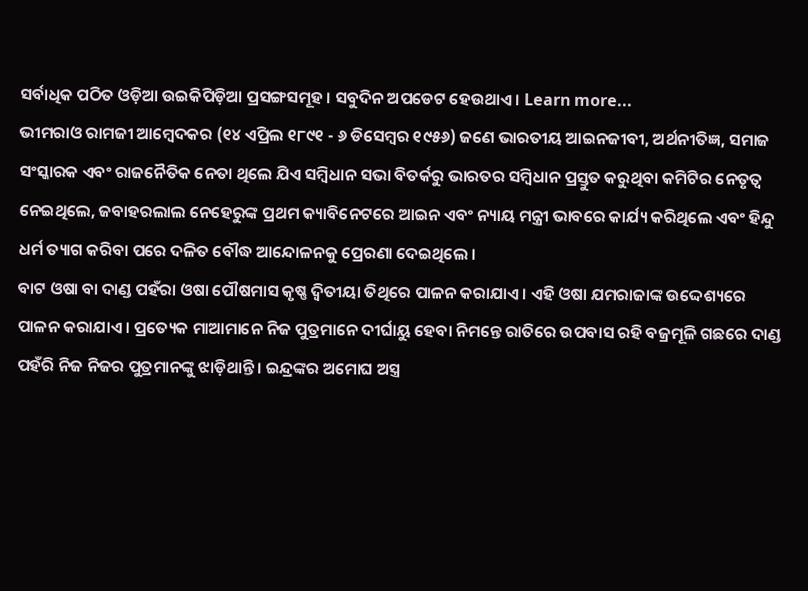ସର୍ବାଧିକ ପଠିତ ଓଡ଼ିଆ ଉଇକିପିଡ଼ିଆ ପ୍ରସଙ୍ଗସମୂହ । ସବୁଦିନ ଅପଡେଟ ହେଉଥାଏ । Learn more...
ଭୀମରାଓ ରାମଜୀ ଆମ୍ବେଦକର (୧୪ ଏପ୍ରିଲ ୧୮୯୧ - ୬ ଡିସେମ୍ବର ୧୯୫୬) ଜଣେ ଭାରତୀୟ ଆଇନଜୀବୀ, ଅର୍ଥନୀତିଜ୍ଞ, ସମାଜ ସଂସ୍କାରକ ଏବଂ ରାଜନୈତିକ ନେତା ଥିଲେ ଯିଏ ସମ୍ବିଧାନ ସଭା ବିତର୍କରୁ ଭାରତର ସମ୍ବିଧାନ ପ୍ରସ୍ତୁତ କରୁଥିବା କମିଟିର ନେତୃତ୍ୱ ନେଇଥିଲେ, ଜବାହରଲାଲ ନେହେରୁଙ୍କ ପ୍ରଥମ କ୍ୟାବିନେଟରେ ଆଇନ ଏବଂ ନ୍ୟାୟ ମନ୍ତ୍ରୀ ଭାବରେ କାର୍ଯ୍ୟ କରିଥିଲେ ଏବଂ ହିନ୍ଦୁ ଧର୍ମ ତ୍ୟାଗ କରିବା ପରେ ଦଳିତ ବୌଦ୍ଧ ଆନ୍ଦୋଳନକୁ ପ୍ରେରଣା ଦେଇଥିଲେ ।
ବାଟ ଓଷା ବା ଦାଣ୍ଡ ପହଁରା ଓଷା ପୌଷମାସ କୃଷ୍ଣ ଦ୍ୱିତୀୟା ତିଥିରେ ପାଳନ କରାଯାଏ । ଏହି ଓଷା ଯମରାଜାଙ୍କ ଉଦ୍ଦେଶ୍ୟରେ ପାଳନ କରାଯାଏ । ପ୍ରତ୍ୟେକ ମାଆମାନେ ନିଜ ପୁତ୍ରମାନେ ଦୀର୍ଘାୟୁ ହେବା ନିମନ୍ତେ ରାତିରେ ଉପବାସ ରହି ବଜ୍ରମୂଳି ଗଛରେ ଦାଣ୍ଡ ପହଁରି ନିଜ ନିଜର ପୁତ୍ରମାନଙ୍କୁ ଝାଡ଼ିଥାନ୍ତି । ଇନ୍ଦ୍ରଙ୍କର ଅମୋଘ ଅସ୍ତ୍ର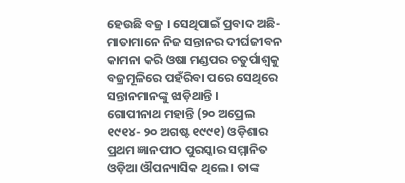ହେଉଛି ବଜ୍ର । ସେଥିପାଇଁ ପ୍ରବାଦ ଅଛି-ମାତାମାନେ ନିଜ ସନ୍ତାନର ଦୀର୍ଘଜୀବନ କାମନା କରି ଓଷା ମଣ୍ଡପର ଚତୁର୍ପାଶ୍ୱକୁ ବଜ୍ରମୂଳିରେ ପହଁରିବା ପରେ ସେଥିରେ ସନ୍ତାନମାନଙ୍କୁ ଝାଡ଼ିଥାନ୍ତି ।
ଗୋପୀନାଥ ମହାନ୍ତି (୨୦ ଅପ୍ରେଲ ୧୯୧୪- ୨୦ ଅଗଷ୍ଟ ୧୯୯୧) ଓଡ଼ିଶାର ପ୍ରଥମ ଜ୍ଞାନପୀଠ ପୁରସ୍କାର ସମ୍ମାନିତ ଓଡ଼ିଆ ଔପନ୍ୟାସିକ ଥିଲେ । ତାଙ୍କ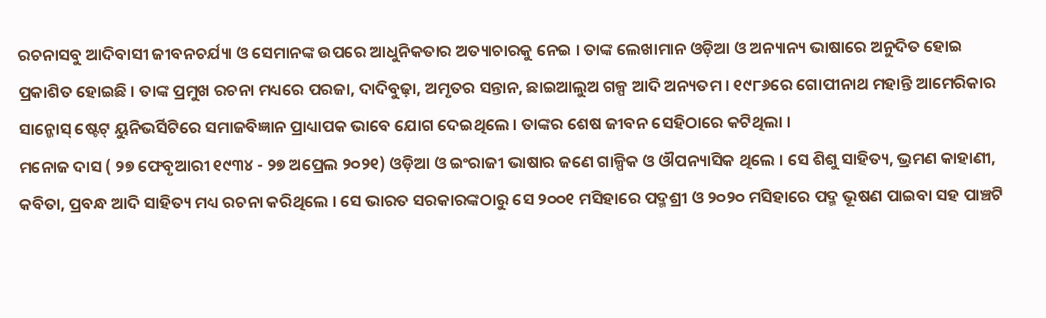ରଚନାସବୁ ଆଦିବାସୀ ଜୀବନଚର୍ଯ୍ୟା ଓ ସେମାନଙ୍କ ଉପରେ ଆଧୁନିକତାର ଅତ୍ୟାଚାରକୁ ନେଇ । ତାଙ୍କ ଲେଖାମାନ ଓଡ଼ିଆ ଓ ଅନ୍ୟାନ୍ୟ ଭାଷାରେ ଅନୁଦିତ ହୋଇ ପ୍ରକାଶିତ ହୋଇଛି । ତାଙ୍କ ପ୍ରମୁଖ ରଚନା ମଧ୍ୟରେ ପରଜା, ଦାଦିବୁଢ଼ା, ଅମୃତର ସନ୍ତାନ, ଛାଇଆଲୁଅ ଗଳ୍ପ ଆଦି ଅନ୍ୟତମ । ୧୯୮୬ରେ ଗୋପୀନାଥ ମହାନ୍ତି ଆମେରିକାର ସାନ୍ଜୋସ୍ ଷ୍ଟେଟ୍ ୟୁନିଭର୍ସିଟିରେ ସମାଜବିଜ୍ଞାନ ପ୍ରାଧ୍ୟାପକ ଭାବେ ଯୋଗ ଦେଇଥିଲେ । ତାଙ୍କର ଶେଷ ଜୀବନ ସେହିଠାରେ କଟିଥିଲା ।
ମନୋଜ ଦାସ ( ୨୭ ଫେବୃଆରୀ ୧୯୩୪ - ୨୭ ଅପ୍ରେଲ ୨୦୨୧) ଓଡ଼ିଆ ଓ ଇଂରାଜୀ ଭାଷାର ଜଣେ ଗାଳ୍ପିକ ଓ ଔପନ୍ୟାସିକ ଥିଲେ । ସେ ଶିଶୁ ସାହିତ୍ୟ, ଭ୍ରମଣ କାହାଣୀ, କବିତା, ପ୍ରବନ୍ଧ ଆଦି ସାହିତ୍ୟ ମଧ୍ୟ ରଚନା କରିଥିଲେ । ସେ ଭାରତ ସରକାରଙ୍କଠାରୁ ସେ ୨୦୦୧ ମସିହାରେ ପଦ୍ମଶ୍ରୀ ଓ ୨୦୨୦ ମସିହାରେ ପଦ୍ମ ଭୂଷଣ ପାଇବା ସହ ପାଞ୍ଚଟି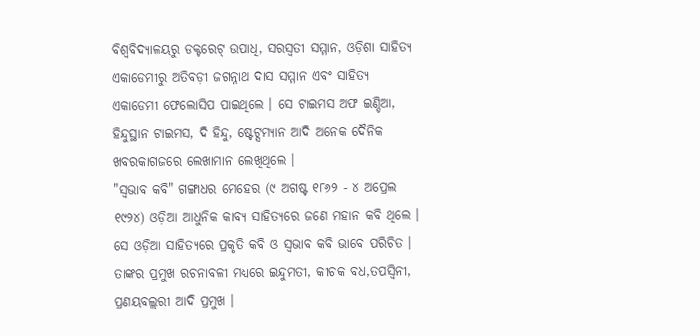ବିଶ୍ୱବିଦ୍ୟାଳୟରୁ ଡକ୍ଟରେଟ୍ ଉପାଧି, ସରସ୍ୱତୀ ସମ୍ମାନ, ଓଡ଼ିଶା ସାହିତ୍ୟ ଏକାଡେମୀରୁ ଅତିବଡ଼ୀ ଜଗନ୍ନାଥ ଦାସ ସମ୍ମାନ ଏବଂ ସାହିତ୍ୟ ଏକାଡେମୀ ଫେଲୋସିପ ପାଇଥିଲେ । ସେ ଟାଇମସ ଅଫ ଇଣ୍ଡିଆ, ହିନ୍ଦୁସ୍ଥାନ ଟାଇମସ, ଦି ହିନ୍ଦୁ, ଷ୍ଟେଟ୍ସମ୍ୟାନ ଆଦି ଅନେକ ଦୈନିକ ଖବରକାଗଜରେ ଲେଖାମାନ ଲେଖିଥିଲେ ।
"ସ୍ବଭାବ କବି" ଗଙ୍ଗାଧର ମେହେର (୯ ଅଗଷ୍ଟ ୧୮୬୨ - ୪ ଅପ୍ରେଲ ୧୯୨୪) ଓଡ଼ିଆ ଆଧୁନିକ କାବ୍ୟ ସାହିତ୍ୟରେ ଜଣେ ମହାନ କବି ଥିଲେ । ସେ ଓଡ଼ିଆ ସାହିତ୍ୟରେ ପ୍ରକୃତି କବି ଓ ସ୍ୱଭାବ କବି ଭାବେ ପରିଚିତ । ତାଙ୍କର ପ୍ରମୁଖ ରଚନାବଳୀ ମଧ୍ୟରେ ଇନ୍ଦୁମତୀ, କୀଚକ ବଧ,ତପସ୍ୱିନୀ, ପ୍ରଣୟବଲ୍ଲରୀ ଆଦି ପ୍ରମୁଖ ।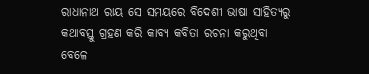ରାଧାନାଥ ରାୟ ସେ ସମୟରେ ବିଦେଶୀ ଭାଷା ସାହିତ୍ୟରୁ କଥାବସ୍ତୁ ଗ୍ରହଣ କରି କାବ୍ୟ କବିତା ରଚନା କରୁଥିବା ବେଳେ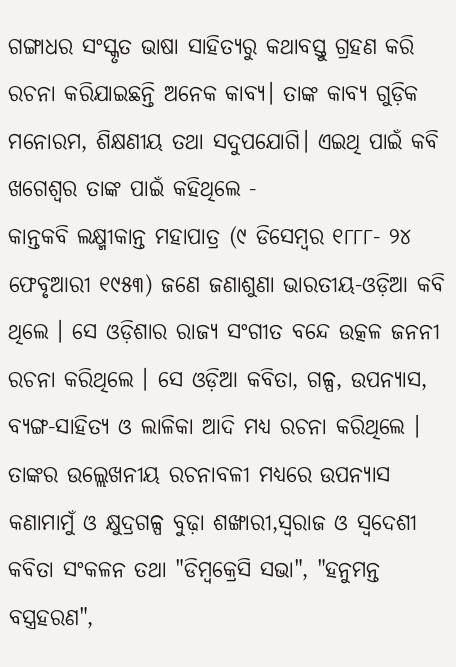ଗଙ୍ଗାଧର ସଂସ୍କୃତ ଭାଷା ସାହିତ୍ୟରୁ କଥାବସ୍ତୁ ଗ୍ରହଣ କରି ରଚନା କରିଯାଇଛନ୍ତି ଅନେକ କାବ୍ୟ। ତାଙ୍କ କାବ୍ୟ ଗୁଡ଼ିକ ମନୋରମ, ଶିକ୍ଷଣୀୟ ତଥା ସଦୁପଯୋଗି। ଏଇଥି ପାଇଁ କବି ଖଗେଶ୍ବର ତାଙ୍କ ପାଇଁ କହିଥିଲେ -
କାନ୍ତକବି ଲକ୍ଷ୍ମୀକାନ୍ତ ମହାପାତ୍ର (୯ ଡିସେମ୍ବର ୧୮୮୮- ୨୪ ଫେବୃଆରୀ ୧୯୫୩) ଜଣେ ଜଣାଶୁଣା ଭାରତୀୟ-ଓଡ଼ିଆ କବି ଥିଲେ । ସେ ଓଡ଼ିଶାର ରାଜ୍ୟ ସଂଗୀତ ବନ୍ଦେ ଉତ୍କଳ ଜନନୀ ରଚନା କରିଥିଲେ । ସେ ଓଡ଼ିଆ କବିତା, ଗଳ୍ପ, ଉପନ୍ୟାସ, ବ୍ୟଙ୍ଗ-ସାହିତ୍ୟ ଓ ଲାଳିକା ଆଦି ମଧ୍ୟ ରଚନା କରିଥିଲେ । ତାଙ୍କର ଉଲ୍ଲେଖନୀୟ ରଚନାବଳୀ ମଧ୍ୟରେ ଉପନ୍ୟାସ କଣାମାମୁଁ ଓ କ୍ଷୁଦ୍ରଗଳ୍ପ ବୁଢ଼ା ଶଙ୍ଖାରୀ,ସ୍ୱରାଜ ଓ ସ୍ୱଦେଶୀ କବିତା ସଂକଳନ ତଥା "ଡିମ୍ବକ୍ରେସି ସଭା", "ହନୁମନ୍ତ ବସ୍ତ୍ରହରଣ",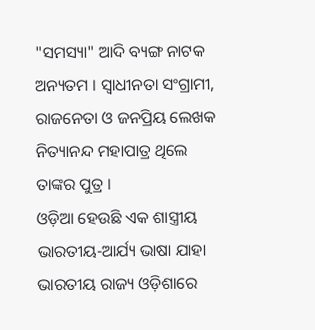"ସମସ୍ୟା" ଆଦି ବ୍ୟଙ୍ଗ ନାଟକ ଅନ୍ୟତମ । ସ୍ୱାଧୀନତା ସଂଗ୍ରାମୀ, ରାଜନେତା ଓ ଜନପ୍ରିୟ ଲେଖକ ନିତ୍ୟାନନ୍ଦ ମହାପାତ୍ର ଥିଲେ ତାଙ୍କର ପୁତ୍ର ।
ଓଡ଼ିଆ ହେଉଛି ଏକ ଶାସ୍ତ୍ରୀୟ ଭାରତୀୟ-ଆର୍ଯ୍ୟ ଭାଷା ଯାହା ଭାରତୀୟ ରାଜ୍ୟ ଓଡ଼ିଶାରେ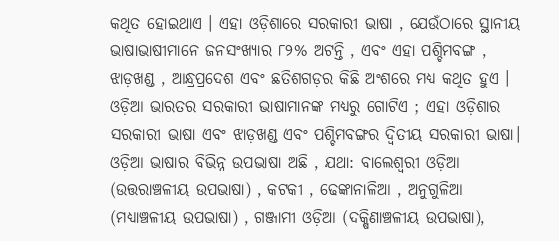କଥିତ ହୋଇଥାଏ । ଏହା ଓଡ଼ିଶାରେ ସରକାରୀ ଭାଷା , ଯେଉଁଠାରେ ସ୍ଥାନୀୟ ଭାଷାଭାଷୀମାନେ ଜନସଂଖ୍ୟାର ୮୨% ଅଟନ୍ତି , ଏବଂ ଏହା ପଶ୍ଚିମବଙ୍ଗ , ଝାଡ଼ଖଣ୍ଡ , ଆନ୍ଧ୍ରପ୍ରଦେଶ ଏବଂ ଛତିଶଗଡ଼ର କିଛି ଅଂଶରେ ମଧ୍ୟ କଥିତ ହୁଏ । ଓଡ଼ିଆ ଭାରତର ସରକାରୀ ଭାଷାମାନଙ୍କ ମଧ୍ୟରୁ ଗୋଟିଏ ; ଏହା ଓଡ଼ିଶାର ସରକାରୀ ଭାଷା ଏବଂ ଝାଡ଼ଖଣ୍ଡ ଏବଂ ପଶ୍ଚିମବଙ୍ଗର ଦ୍ୱିତୀୟ ସରକାରୀ ଭାଷା। ଓଡ଼ିଆ ଭାଷାର ବିଭିନ୍ନ ଉପଭାଷା ଅଛି , ଯଥା: ବାଲେଶ୍ୱରୀ ଓଡ଼ିଆ (ଉତ୍ତରାଞ୍ଚଳୀୟ ଉପଭାଷା) , କଟକୀ , ଢେଙ୍କାନାଳିଆ , ଅନୁଗୁଳିଆ (ମଧ୍ୟାଞ୍ଚଳୀୟ ଉପଭାଷା) , ଗଞ୍ଜାମୀ ଓଡ଼ିଆ (ଦକ୍ଷିଣାଞ୍ଚଳୀୟ ଉପଭାଷା),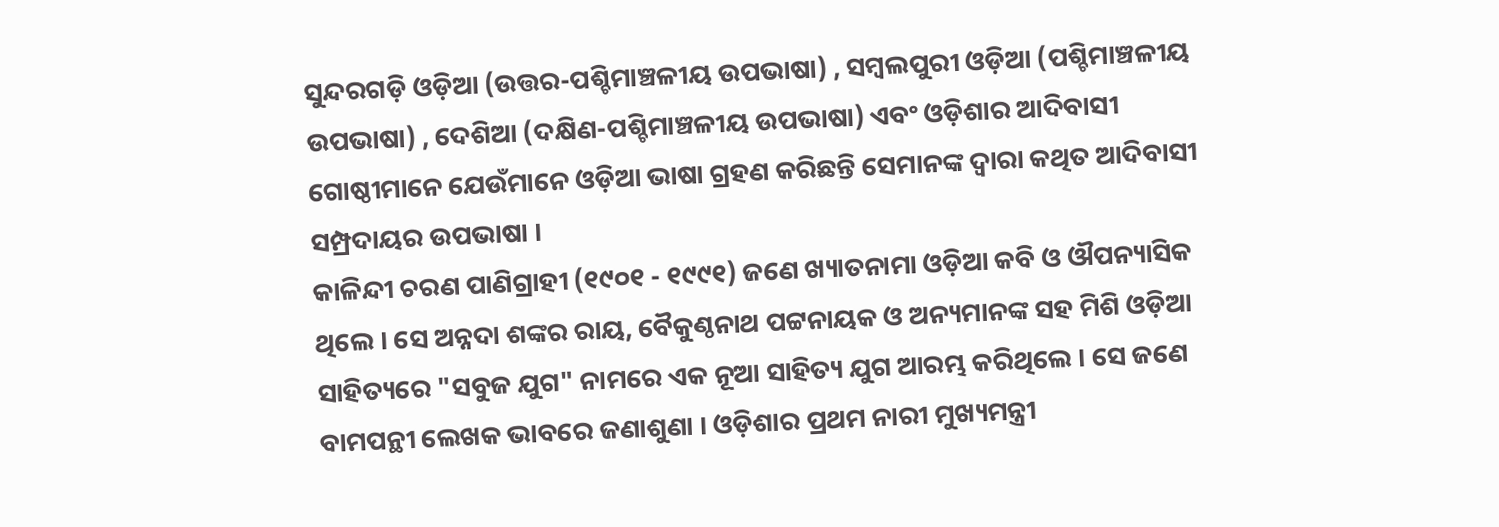ସୁନ୍ଦରଗଡ଼ି ଓଡ଼ିଆ (ଉତ୍ତର-ପଶ୍ଚିମାଞ୍ଚଳୀୟ ଉପଭାଷା) , ସମ୍ବଲପୁରୀ ଓଡ଼ିଆ (ପଶ୍ଚିମାଞ୍ଚଳୀୟ ଉପଭାଷା) , ଦେଶିଆ (ଦକ୍ଷିଣ-ପଶ୍ଚିମାଞ୍ଚଳୀୟ ଉପଭାଷା) ଏବଂ ଓଡ଼ିଶାର ଆଦିବାସୀ ଗୋଷ୍ଠୀମାନେ ଯେଉଁମାନେ ଓଡ଼ିଆ ଭାଷା ଗ୍ରହଣ କରିଛନ୍ତି ସେମାନଙ୍କ ଦ୍ୱାରା କଥିତ ଆଦିବାସୀ ସମ୍ପ୍ରଦାୟର ଉପଭାଷା ।
କାଳିନ୍ଦୀ ଚରଣ ପାଣିଗ୍ରାହୀ (୧୯୦୧ - ୧୯୯୧) ଜଣେ ଖ୍ୟାତନାମା ଓଡ଼ିଆ କବି ଓ ଔପନ୍ୟାସିକ ଥିଲେ । ସେ ଅନ୍ନଦା ଶଙ୍କର ରାୟ, ବୈକୁଣ୍ଠନାଥ ପଟ୍ଟନାୟକ ଓ ଅନ୍ୟମାନଙ୍କ ସହ ମିଶି ଓଡ଼ିଆ ସାହିତ୍ୟରେ "ସବୁଜ ଯୁଗ" ନାମରେ ଏକ ନୂଆ ସାହିତ୍ୟ ଯୁଗ ଆରମ୍ଭ କରିଥିଲେ । ସେ ଜଣେ ବାମପନ୍ଥୀ ଲେଖକ ଭାବରେ ଜଣାଶୁଣା । ଓଡ଼ିଶାର ପ୍ରଥମ ନାରୀ ମୁଖ୍ୟମନ୍ତ୍ରୀ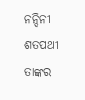ନନ୍ଦିନୀ ଶତପଥୀ ତାଙ୍କର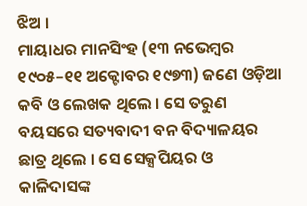ଝିଅ ।
ମାୟାଧର ମାନସିଂହ (୧୩ ନଭେମ୍ବର ୧୯୦୫–୧୧ ଅକ୍ଟୋବର ୧୯୭୩) ଜଣେ ଓଡ଼ିଆ କବି ଓ ଲେଖକ ଥିଲେ । ସେ ତରୁଣ ବୟସରେ ସତ୍ୟବାଦୀ ବନ ବିଦ୍ୟାଳୟର ଛାତ୍ର ଥିଲେ । ସେ ସେକ୍ସପିୟର ଓ କାଳିଦାସଙ୍କ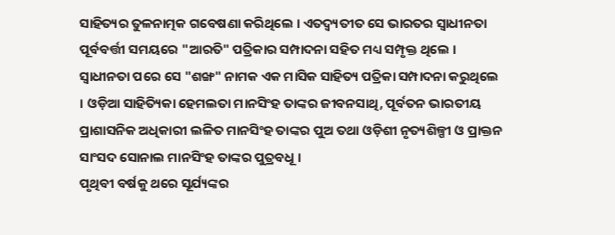ସାହିତ୍ୟର ତୁଳନାତ୍ମକ ଗବେଷଣା କରିଥିଲେ । ଏତଦ୍ବ୍ୟତୀତ ସେ ଭାରତର ସ୍ୱାଧୀନତା ପୂର୍ବବର୍ତ୍ତୀ ସମୟରେ "ଆରତି" ପତ୍ରିକାର ସମ୍ପାଦନା ସହିତ ମଧ୍ୟ ସମ୍ପୃକ୍ତ ଥିଲେ । ସ୍ୱାଧୀନତା ପରେ ସେ "ଶଙ୍ଖ" ନାମକ ଏକ ମାସିକ ସାହିତ୍ୟ ପତ୍ରିକା ସମ୍ପାଦନା କରୁଥିଲେ । ଓଡ଼ିଆ ସାହିତ୍ୟିକା ହେମଲତା ମାନସିଂହ ତାଙ୍କର ଜୀବନସାଥି, ପୂର୍ବତନ ଭାରତୀୟ ପ୍ରାଶାସନିକ ଅଧିକାରୀ ଲଳିତ ମାନସିଂହ ତାଙ୍କର ପୁଅ ତଥା ଓଡ଼ିଶୀ ନୃତ୍ୟଶିଳ୍ପୀ ଓ ପ୍ରାକ୍ତନ ସାଂସଦ ସୋନାଲ ମାନସିଂହ ତାଙ୍କର ପୁତ୍ରବଧୂ ।
ପୃଥିବୀ ବର୍ଷକୁ ଥରେ ସୂର୍ଯ୍ୟଙ୍କର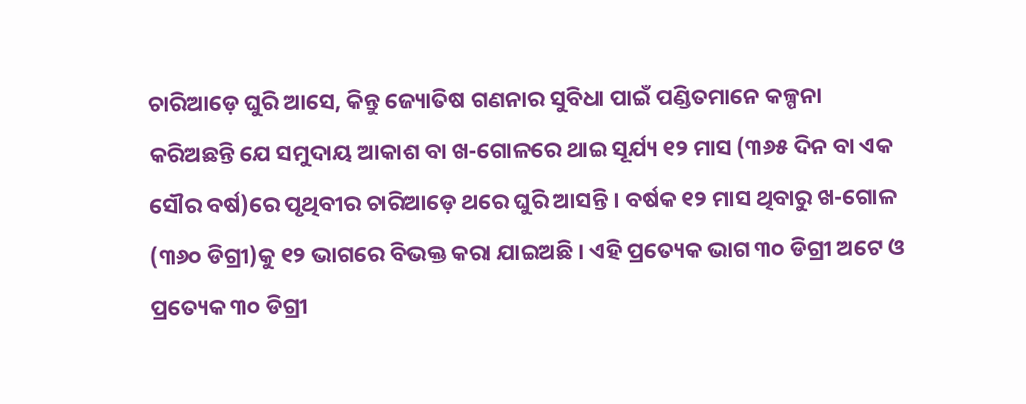ଚାରିଆଡ଼େ ଘୁରି ଆସେ, କିନ୍ତୁ ଜ୍ୟୋତିଷ ଗଣନାର ସୁବିଧା ପାଇଁ ପଣ୍ଡିତମାନେ କଳ୍ପନା କରିଅଛନ୍ତି ଯେ ସମୁଦାୟ ଆକାଶ ବା ଖ-ଗୋଳରେ ଥାଇ ସୂର୍ଯ୍ୟ ୧୨ ମାସ (୩୬୫ ଦିନ ବା ଏକ ସୌର ବର୍ଷ)ରେ ପୃଥିବୀର ଚାରିଆଡ଼େ ଥରେ ଘୁରି ଆସନ୍ତି । ବର୍ଷକ ୧୨ ମାସ ଥିବାରୁ ଖ-ଗୋଳ (୩୬୦ ଡିଗ୍ରୀ)କୁ ୧୨ ଭାଗରେ ବିଭକ୍ତ କରା ଯାଇଅଛି । ଏହି ପ୍ରତ୍ୟେକ ଭାଗ ୩୦ ଡିଗ୍ରୀ ଅଟେ ଓ ପ୍ରତ୍ୟେକ ୩୦ ଡିଗ୍ରୀ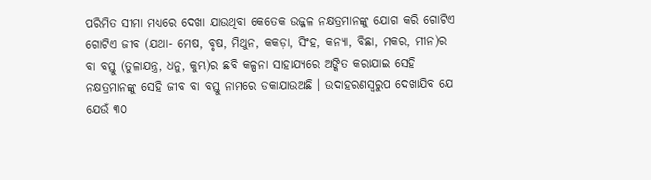ପରିମିତ ସୀମା ମଧ୍ୟରେ ଦେଖା ଯାଉଥିବା କେତେକ ଉଜ୍ଜଳ ନକ୍ଷତ୍ରମାନଙ୍କୁ ଯୋଗ କରି ଗୋଟିଏ ଗୋଟିଏ ଜୀବ (ଯଥା- ମେଷ, ବୃଷ, ମିଥୁନ, କକଡ଼ା, ସିଂହ, କନ୍ୟା, ବିଛା, ମକର, ମୀନ)ର ବା ବସ୍ତୁ (ତୁଳାଯନ୍ତ୍ର, ଧନୁ, କୁମ୍ଭ)ର ଛବି କଳ୍ପନା ସାହାଯ୍ୟରେ ଅଙ୍କିତ କରାଯାଇ ସେହି ନକ୍ଷତ୍ରମାନଙ୍କୁ ସେହି ଜୀବ ବା ବସ୍ତୁ ନାମରେ ଡକାଯାଉଅଛି । ଉଦାହରଣସ୍ୱରୁପ ଦେଖାଯିବ ଯେ ଯେଉଁ ୩୦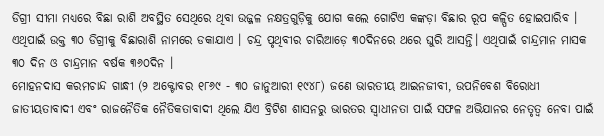ଡିଗ୍ରୀ ସୀମା ମଧ୍ୟରେ ବିଛା ରାଶି ଅବସ୍ଥିତ ସେଥିରେ ଥିବା ଉଜ୍ଜଳ ନକ୍ଷତ୍ରଗୁଡ଼ିକୁ ଯୋଗ କଲେ ଗୋଟିଏ କଙ୍କଡ଼ା ବିଛାର ରୂପ କଳ୍ପିତ ହୋଇପାରିବ । ଏଥିପାଇଁ ଉକ୍ତ ୩୦ ଡିଗ୍ରୀକୁ ବିଛାରାଶି ନାମରେ ଡକାଯାଏ । ଚନ୍ଦ୍ର ପୃଥିବୀର ଚାରିଆଡ଼େ ୩୦ଦିନରେ ଥରେ ଘୁରି ଆସନ୍ତି। ଏଥିପାଇଁ ଚାନ୍ଦ୍ରମାନ ମାସକ ୩୦ ଦିନ ଓ ଚାନ୍ଦ୍ରମାନ ବର୍ଷକ ୩୬୦ଦିନ ।
ମୋହନଦାସ କରମଚାନ୍ଦ ଗାନ୍ଧୀ (୨ ଅକ୍ଟୋବର ୧୮୬୯ - ୩୦ ଜାନୁଆରୀ ୧୯୪୮) ଜଣେ ଭାରତୀୟ ଆଇନଜୀବୀ, ଉପନିବେଶ ବିରୋଧୀ ଜାତୀୟତାବାଦୀ ଏବଂ ରାଜନୈତିକ ନୈତିକତାବାଦୀ ଥିଲେ ଯିଏ ବ୍ରିଟିଶ ଶାସନରୁ ଭାରତର ସ୍ୱାଧୀନତା ପାଇଁ ସଫଳ ଅଭିଯାନର ନେତୃତ୍ୱ ନେବା ପାଇଁ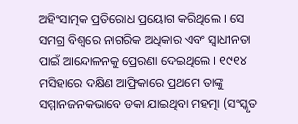ଅହିଂସାତ୍ମକ ପ୍ରତିରୋଧ ପ୍ରୟୋଗ କରିଥିଲେ । ସେ ସମଗ୍ର ବିଶ୍ୱରେ ନାଗରିକ ଅଧିକାର ଏବଂ ସ୍ୱାଧୀନତା ପାଇଁ ଆନ୍ଦୋଳନକୁ ପ୍ରେରଣା ଦେଇଥିଲେ । ୧୯୧୪ ମସିହାରେ ଦକ୍ଷିଣ ଆଫ୍ରିକାରେ ପ୍ରଥମେ ତାଙ୍କୁ ସମ୍ମାନଜନକଭାବେ ଡକା ଯାଇଥିବା ମହତ୍ମା (ସଂସ୍କୃତ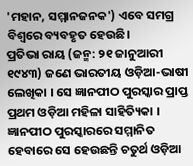'ମହାନ, ସମ୍ମାନଜନକ') ଏବେ ସମଗ୍ର ବିଶ୍ୱରେ ବ୍ୟବହୃତ ହେଉଛି।
ପ୍ରତିଭା ରାୟ (ଜନ୍ମ: ୨୧ ଜାନୁଆରୀ ୧୯୪୩) ଜଣେ ଭାରତୀୟ ଓଡ଼ିଆ-ଭାଷୀ ଲେଖିକା । ସେ ଜ୍ଞାନପୀଠ ପୁରସ୍କାର ପ୍ରାପ୍ତ ପ୍ରଥମ ଓଡ଼ିଆ ମହିଳା ସାହିତ୍ୟିକା । ଜ୍ଞାନପୀଠ ପୁରସ୍କାରରେ ସମ୍ମାନିତ ହେବାରେ ସେ ହେଉଛନ୍ତି ଚତୁର୍ଥ ଓଡ଼ିଆ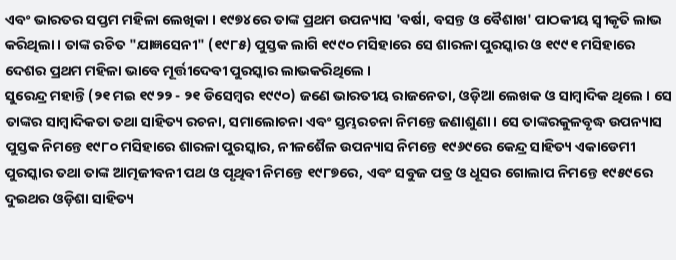ଏବଂ ଭାରତର ସପ୍ତମ ମହିଳା ଲେଖିକା । ୧୯୭୪ରେ ତାଙ୍କ ପ୍ରଥମ ଉପନ୍ୟାସ 'ବର୍ଷା, ବସନ୍ତ ଓ ବୈଶାଖ' ପାଠକୀୟ ସ୍ୱୀକୃତି ଲାଭ କରିଥିଲା । ତାଙ୍କ ରଚିତ "ଯାଜ୍ଞସେନୀ" (୧୯୮୫) ପୁସ୍ତକ ଲାଗି ୧୯୯୦ ମସିହାରେ ସେ ଶାରଳା ପୁରସ୍କାର ଓ ୧୯୯୧ ମସିହାରେ ଦେଶର ପ୍ରଥମ ମହିଳା ଭାବେ ମୂର୍ତ୍ତୀଦେବୀ ପୁରସ୍କାର ଲାଭକରିଥିଲେ ।
ସୁରେନ୍ଦ୍ର ମହାନ୍ତି (୨୧ ମଇ ୧୯୨୨ - ୨୧ ଡିସେମ୍ବର ୧୯୯୦) ଜଣେ ଭାରତୀୟ ରାଜନେତା, ଓଡ଼ିଆ ଲେଖକ ଓ ସାମ୍ବାଦିକ ଥିଲେ । ସେ ତାଙ୍କର ସାମ୍ବାଦିକତା ତଥା ସାହିତ୍ୟ ରଚନା, ସମାଲୋଚନା ଏବଂ ସ୍ତମ୍ଭରଚନା ନିମନ୍ତେ ଜଣାଶୁଣା । ସେ ତାଙ୍କରକୁଳବୃଦ୍ଧ ଉପନ୍ୟାସ ପୁସ୍ତକ ନିମନ୍ତେ ୧୯୮୦ ମସିହାରେ ଶାରଳା ପୁରସ୍କାର, ନୀଳଶୈଳ ଉପନ୍ୟାସ ନିମନ୍ତେ ୧୯୬୯ରେ କେନ୍ଦ୍ର ସାହିତ୍ୟ ଏକାଡେମୀ ପୁରସ୍କାର ତଥା ତାଙ୍କ ଆତ୍ମଜୀବନୀ ପଥ ଓ ପୃଥିବୀ ନିମନ୍ତେ ୧୯୮୭ରେ, ଏବଂ ସବୁଜ ପତ୍ର ଓ ଧୂସର ଗୋଲାପ ନିମନ୍ତେ ୧୯୫୯ରେ ଦୁଇଥର ଓଡ଼ିଶା ସାହିତ୍ୟ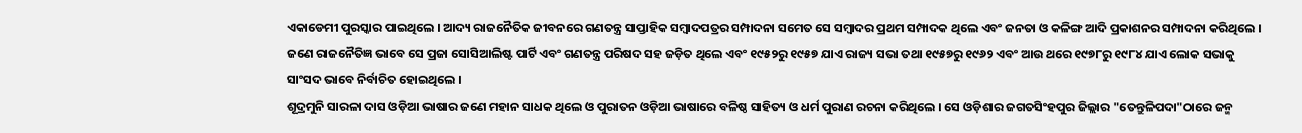ଏକାଡେମୀ ପୁରସ୍କାର ପାଇଥିଲେ । ଆଦ୍ୟ ରାଜନୈତିକ ଜୀବନରେ ଗଣତନ୍ତ୍ର ସାପ୍ତାହିକ ସମ୍ବାଦପତ୍ରର ସମ୍ପାଦନା ସମେତ ସେ ସମ୍ବାଦର ପ୍ରଥମ ସମ୍ପାଦକ ଥିଲେ ଏବଂ ଜନତା ଓ କଳିଙ୍ଗ ଆଦି ପ୍ରକାଶନର ସମ୍ପାଦନା କରିଥିଲେ । ଜଣେ ରାଜନୈତିଜ୍ଞ ଭାବେ ସେ ପ୍ରଜା ସୋସିଆଲିଷ୍ଟ ପାର୍ଟି ଏବଂ ଗଣତନ୍ତ୍ର ପରିଷଦ ସହ ଜଡ଼ିତ ଥିଲେ ଏବଂ ୧୯୫୨ରୁ ୧୯୫୭ ଯାଏ ରାଜ୍ୟ ସଭା ତଥା ୧୯୫୭ରୁ ୧୯୬୨ ଏବଂ ଆଉ ଥରେ ୧୯୭୮ରୁ ୧୯୮୪ ଯାଏ ଲୋକ ସଭାକୁ ସାଂସଦ ଭାବେ ନିର୍ବାଚିତ ହୋଇଥିଲେ ।
ଶୂଦ୍ରମୁନି ସାରଳା ଦାସ ଓଡ଼ିଆ ଭାଷାର ଜଣେ ମହାନ ସାଧକ ଥିଲେ ଓ ପୁରାତନ ଓଡ଼ିଆ ଭାଷାରେ ବଳିଷ୍ଠ ସାହିତ୍ୟ ଓ ଧର୍ମ ପୁରାଣ ରଚନା କରିଥିଲେ । ସେ ଓଡ଼ିଶାର ଜଗତସିଂହପୁର ଜିଲ୍ଲାର "ତେନ୍ତୁଳିପଦା"ଠାରେ ଜନ୍ମ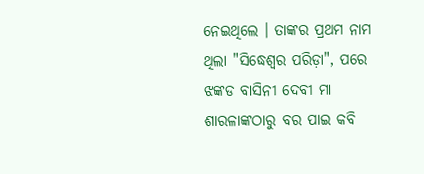ନେଇଥିଲେ । ତାଙ୍କର ପ୍ରଥମ ନାମ ଥିଲା "ସିଦ୍ଧେଶ୍ୱର ପରିଡ଼ା", ପରେ ଝଙ୍କଡ ବାସିନୀ ଦେବୀ ମା ଶାରଳାଙ୍କଠାରୁ ବର ପାଇ କବି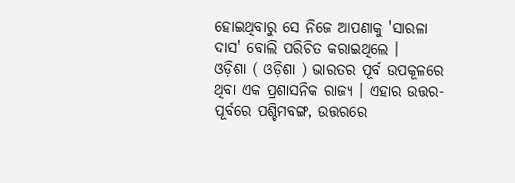ହୋଇଥିବାରୁ ସେ ନିଜେ ଆପଣାକୁ 'ସାରଳା ଦାସ' ବୋଲି ପରିଚିତ କରାଇଥିଲେ ।
ଓଡ଼ିଶା ( ଓଡ଼ିଶା ) ଭାରତର ପୂର୍ବ ଉପକୂଳରେ ଥିବା ଏକ ପ୍ରଶାସନିକ ରାଜ୍ୟ । ଏହାର ଉତ୍ତର-ପୂର୍ବରେ ପଶ୍ଚିମବଙ୍ଗ, ଉତ୍ତରରେ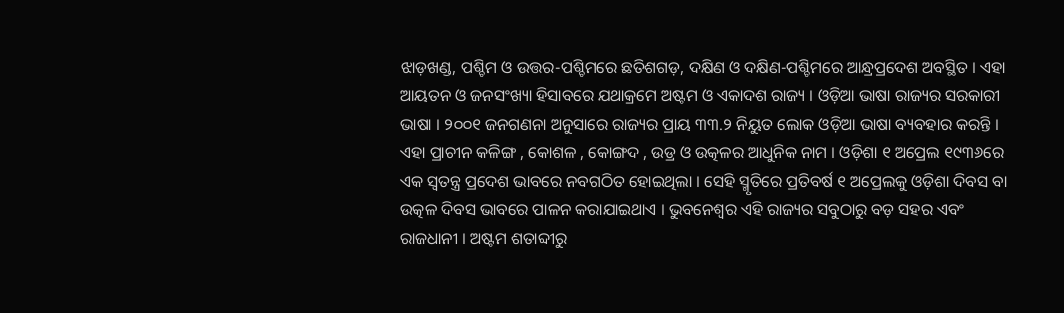ଝାଡ଼ଖଣ୍ଡ, ପଶ୍ଚିମ ଓ ଉତ୍ତର-ପଶ୍ଚିମରେ ଛତିଶଗଡ଼, ଦକ୍ଷିଣ ଓ ଦକ୍ଷିଣ-ପଶ୍ଚିମରେ ଆନ୍ଧ୍ରପ୍ରଦେଶ ଅବସ୍ଥିତ । ଏହା ଆୟତନ ଓ ଜନସଂଖ୍ୟା ହିସାବରେ ଯଥାକ୍ରମେ ଅଷ୍ଟମ ଓ ଏକାଦଶ ରାଜ୍ୟ । ଓଡ଼ିଆ ଭାଷା ରାଜ୍ୟର ସରକାରୀ ଭାଷା । ୨୦୦୧ ଜନଗଣନା ଅନୁସାରେ ରାଜ୍ୟର ପ୍ରାୟ ୩୩.୨ ନିୟୁତ ଲୋକ ଓଡ଼ିଆ ଭାଷା ବ୍ୟବହାର କରନ୍ତି । ଏହା ପ୍ରାଚୀନ କଳିଙ୍ଗ , କୋଶଳ , କୋଙ୍ଗଦ , ଉଡ୍ର ଓ ଉତ୍କଳର ଆଧୁନିକ ନାମ । ଓଡ଼ିଶା ୧ ଅପ୍ରେଲ ୧୯୩୬ରେ ଏକ ସ୍ୱତନ୍ତ୍ର ପ୍ରଦେଶ ଭାବରେ ନବଗଠିତ ହୋଇଥିଲା । ସେହି ସ୍ମୃତିରେ ପ୍ରତିବର୍ଷ ୧ ଅପ୍ରେଲକୁ ଓଡ଼ିଶା ଦିବସ ବା ଉତ୍କଳ ଦିବସ ଭାବରେ ପାଳନ କରାଯାଇଥାଏ । ଭୁବନେଶ୍ୱର ଏହି ରାଜ୍ୟର ସବୁଠାରୁ ବଡ଼ ସହର ଏବଂ ରାଜଧାନୀ । ଅଷ୍ଟମ ଶତାବ୍ଦୀରୁ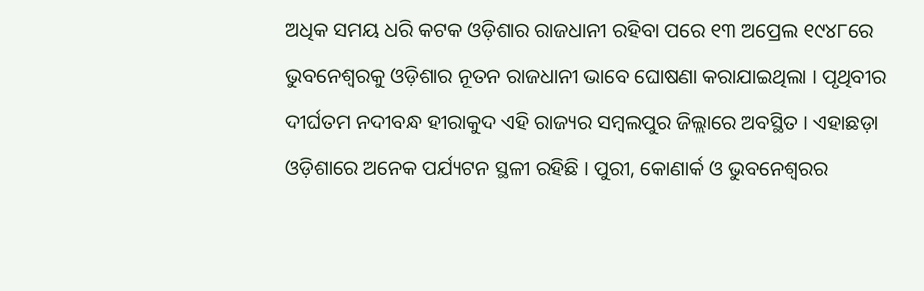ଅଧିକ ସମୟ ଧରି କଟକ ଓଡ଼ିଶାର ରାଜଧାନୀ ରହିବା ପରେ ୧୩ ଅପ୍ରେଲ ୧୯୪୮ରେ ଭୁବନେଶ୍ୱରକୁ ଓଡ଼ିଶାର ନୂତନ ରାଜଧାନୀ ଭାବେ ଘୋଷଣା କରାଯାଇଥିଲା । ପୃଥିବୀର ଦୀର୍ଘତମ ନଦୀବନ୍ଧ ହୀରାକୁଦ ଏହି ରାଜ୍ୟର ସମ୍ବଲପୁର ଜିଲ୍ଲାରେ ଅବସ୍ଥିତ । ଏହାଛଡ଼ା ଓଡ଼ିଶାରେ ଅନେକ ପର୍ଯ୍ୟଟନ ସ୍ଥଳୀ ରହିଛି । ପୁରୀ, କୋଣାର୍କ ଓ ଭୁବନେଶ୍ୱରର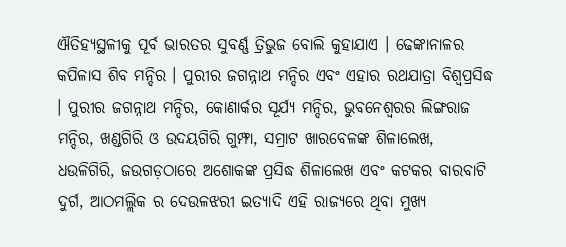ଐତିହ୍ୟସ୍ଥଳୀକୁ ପୂର୍ବ ଭାରତର ସୁବର୍ଣ୍ଣ ତ୍ରିଭୁଜ ବୋଲି କୁହାଯାଏ । ଢେଙ୍କାନାଳର କପିଳାସ ଶିବ ମନ୍ଦିର । ପୁରୀର ଜଗନ୍ନାଥ ମନ୍ଦିର ଏବଂ ଏହାର ରଥଯାତ୍ରା ବିଶ୍ୱପ୍ରସିଦ୍ଧ । ପୁରୀର ଜଗନ୍ନାଥ ମନ୍ଦିର, କୋଣାର୍କର ସୂର୍ଯ୍ୟ ମନ୍ଦିର, ଭୁବନେଶ୍ୱରର ଲିଙ୍ଗରାଜ ମନ୍ଦିର, ଖଣ୍ଡଗିରି ଓ ଉଦୟଗିରି ଗୁମ୍ଫା, ସମ୍ରାଟ ଖାରବେଳଙ୍କ ଶିଳାଲେଖ, ଧଉଳିଗିରି, ଜଉଗଡ଼ଠାରେ ଅଶୋକଙ୍କ ପ୍ରସିଦ୍ଧ ଶିଳାଲେଖ ଏବଂ କଟକର ବାରବାଟି ଦୁର୍ଗ, ଆଠମଲ୍ଲିକ ର ଦେଉଳଝରୀ ଇତ୍ୟାଦି ଏହି ରାଜ୍ୟରେ ଥିବା ମୁଖ୍ୟ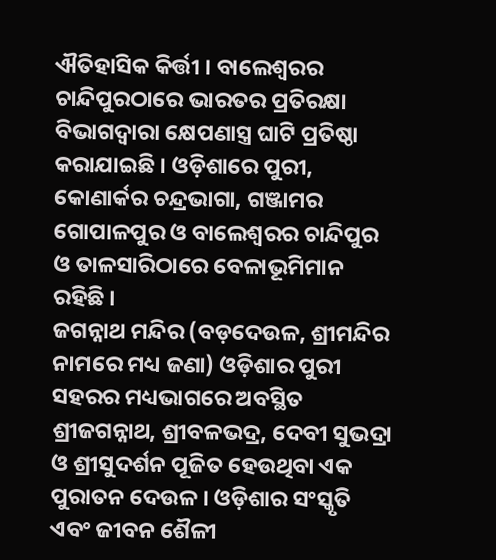ଐତିହାସିକ କିର୍ତ୍ତୀ । ବାଲେଶ୍ୱରର ଚାନ୍ଦିପୁରଠାରେ ଭାରତର ପ୍ରତିରକ୍ଷା ବିଭାଗଦ୍ୱାରା କ୍ଷେପଣାସ୍ତ୍ର ଘାଟି ପ୍ରତିଷ୍ଠା କରାଯାଇଛି । ଓଡ଼ିଶାରେ ପୁରୀ, କୋଣାର୍କର ଚନ୍ଦ୍ରଭାଗା, ଗଞ୍ଜାମର ଗୋପାଳପୁର ଓ ବାଲେଶ୍ୱରର ଚାନ୍ଦିପୁର ଓ ତାଳସାରିଠାରେ ବେଳାଭୂମିମାନ ରହିଛି ।
ଜଗନ୍ନାଥ ମନ୍ଦିର (ବଡ଼ଦେଉଳ, ଶ୍ରୀମନ୍ଦିର ନାମରେ ମଧ୍ୟ ଜଣା) ଓଡ଼ିଶାର ପୁରୀ ସହରର ମଧ୍ୟଭାଗରେ ଅବସ୍ଥିତ ଶ୍ରୀଜଗନ୍ନାଥ, ଶ୍ରୀବଳଭଦ୍ର, ଦେବୀ ସୁଭଦ୍ରା ଓ ଶ୍ରୀସୁଦର୍ଶନ ପୂଜିତ ହେଉଥିବା ଏକ ପୁରାତନ ଦେଉଳ । ଓଡ଼ିଶାର ସଂସ୍କୃତି ଏବଂ ଜୀବନ ଶୈଳୀ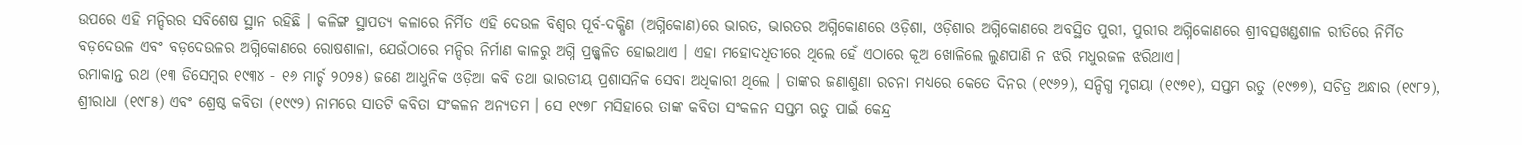ଉପରେ ଏହି ମନ୍ଦିରର ସବିଶେଷ ସ୍ଥାନ ରହିଛି । କଳିଙ୍ଗ ସ୍ଥାପତ୍ୟ କଳାରେ ନିର୍ମିତ ଏହି ଦେଉଳ ବିଶ୍ୱର ପୂର୍ବ-ଦକ୍ଷିଣ (ଅଗ୍ନିକୋଣ)ରେ ଭାରତ, ଭାରତର ଅଗ୍ନିକୋଣରେ ଓଡ଼ିଶା, ଓଡ଼ିଶାର ଅଗ୍ନିକୋଣରେ ଅବସ୍ଥିତ ପୁରୀ, ପୁରୀର ଅଗ୍ନିକୋଣରେ ଶ୍ରୀବତ୍ସଖଣ୍ଡଶାଳ ରୀତିରେ ନିର୍ମିତ ବଡ଼ଦେଉଳ ଏବଂ ବଡ଼ଦେଉଳର ଅଗ୍ନିକୋଣରେ ରୋଷଶାଳା, ଯେଉଁଠାରେ ମନ୍ଦିର ନିର୍ମାଣ କାଳରୁ ଅଗ୍ନି ପ୍ରଜ୍ଜ୍ୱଳିତ ହୋଇଥାଏ । ଏହା ମହୋଦଧିତୀରେ ଥିଲେ ହେଁ ଏଠାରେ କୂଅ ଖୋଳିଲେ ଲୁଣପାଣି ନ ଝରି ମଧୁରଜଳ ଝରିଥାଏ।
ରମାକାନ୍ତ ରଥ (୧୩ ଡିସେମ୍ବର ୧୯୩୪ - ୧୬ ମାର୍ଚ୍ଚ ୨୦୨୫) ଜଣେ ଆଧୁନିକ ଓଡ଼ିଆ କବି ତଥା ଭାରତୀୟ ପ୍ରଶାସନିକ ସେବା ଅଧିକାରୀ ଥିଲେ । ତାଙ୍କର ଜଣାଶୁଣା ରଚନା ମଧ୍ୟରେ କେତେ ଦିନର (୧୯୬୨), ସନ୍ଦିଗ୍ଧ ମୃଗୟା (୧୯୭୧), ସପ୍ତମ ରତୁ (୧୯୭୭), ସଚିତ୍ର ଅନ୍ଧାର (୧୯୮୨), ଶ୍ରୀରାଧା (୧୯୮୫) ଏବଂ ଶ୍ରେଷ୍ଠ କବିତା (୧୯୯୨) ନାମରେ ସାତଟି କବିତା ସଂକଳନ ଅନ୍ୟତମ । ସେ ୧୯୭୮ ମସିହାରେ ତାଙ୍କ କବିତା ସଂକଳନ ସପ୍ତମ ଋତୁ ପାଇଁ କେନ୍ଦ୍ର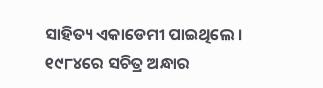ସାହିତ୍ୟ ଏକାଡେମୀ ପାଇଥିଲେ । ୧୯୮୪ରେ ସଚିତ୍ର ଅନ୍ଧାର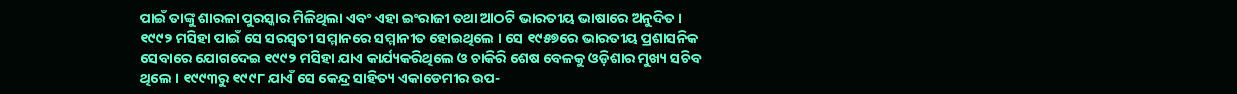ପାଇଁ ତାଙ୍କୁ ଶାରଳା ପୁରସ୍କାର ମିଳିଥିଲା ଏବଂ ଏହା ଇଂରାଜୀ ତଥା ଆଠଟି ଭାରତୀୟ ଭାଷାରେ ଅନୁଦିତ । ୧୯୯୨ ମସିହା ପାଇଁ ସେ ସରସ୍ୱତୀ ସମ୍ମାନରେ ସମ୍ମାନୀତ ହୋଇଥିଲେ । ସେ ୧୯୫୭ରେ ଭାରତୀୟ ପ୍ରଶାସନିକ ସେବାରେ ଯୋଗଦେଇ ୧୯୯୨ ମସିହା ଯାଏ କାର୍ଯ୍ୟକରିଥିଲେ ଓ ଚାକିରି ଶେଷ ବେଳକୁ ଓଡ଼ିଶାର ମୁଖ୍ୟ ସଚିବ ଥିଲେ । ୧୯୯୩ରୁ ୧୯୯୮ ଯାଏଁ ସେ କେନ୍ଦ୍ର ସାହିତ୍ୟ ଏକାଡେମୀର ଉପ-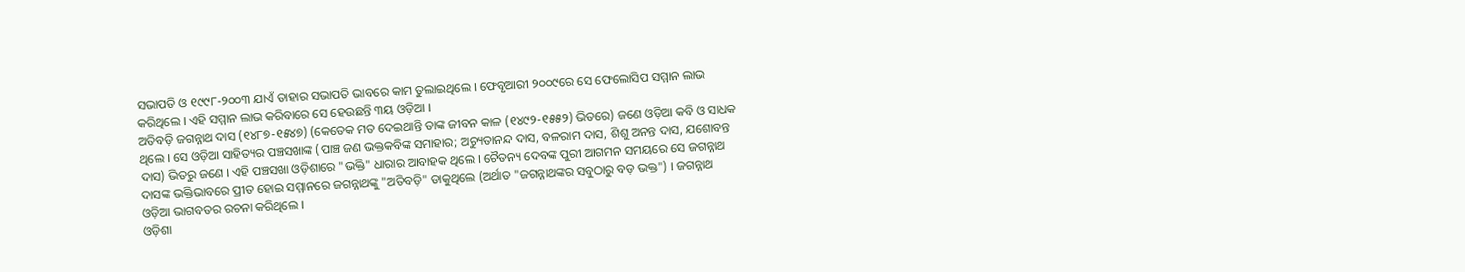ସଭାପତି ଓ ୧୯୯୮-୨୦୦୩ ଯାଏଁ ତାହାର ସଭାପତି ଭାବରେ କାମ ତୁଲାଇଥିଲେ । ଫେବୃଆରୀ ୨୦୦୯ରେ ସେ ଫେଲୋସିପ ସମ୍ମାନ ଲାଭ କରିଥିଲେ । ଏହି ସମ୍ମାନ ଲାଭ କରିବାରେ ସେ ହେଉଛନ୍ତି ୩ୟ ଓଡ଼ିଆ ।
ଅତିବଡ଼ି ଜଗନ୍ନାଥ ଦାସ (୧୪୮୭-୧୫୪୭) (କେତେକ ମତ ଦେଇଥାନ୍ତି ତାଙ୍କ ଜୀବନ କାଳ (୧୪୯୨-୧୫୫୨) ଭିତରେ) ଜଣେ ଓଡ଼ିଆ କବି ଓ ସାଧକ ଥିଲେ । ସେ ଓଡ଼ିଆ ସାହିତ୍ୟର ପଞ୍ଚସଖାଙ୍କ (ପାଞ୍ଚ ଜଣ ଭକ୍ତକବିଙ୍କ ସମାହାର; ଅଚ୍ୟୁତାନନ୍ଦ ଦାସ, ବଳରାମ ଦାସ, ଶିଶୁ ଅନନ୍ତ ଦାସ, ଯଶୋବନ୍ତ ଦାସ) ଭିତରୁ ଜଣେ । ଏହି ପଞ୍ଚସଖା ଓଡ଼ିଶାରେ "ଭକ୍ତି" ଧାରାର ଆବାହକ ଥିଲେ । ଚୈତନ୍ୟ ଦେବଙ୍କ ପୁରୀ ଆଗମନ ସମୟରେ ସେ ଜଗନ୍ନାଥ ଦାସଙ୍କ ଭକ୍ତିଭାବରେ ପ୍ରୀତ ହୋଇ ସମ୍ମାନରେ ଜଗନ୍ନାଥଙ୍କୁ "ଅତିବଡ଼ି" ଡାକୁଥିଲେ (ଅର୍ଥାତ "ଜଗନ୍ନାଥଙ୍କର ସବୁଠାରୁ ବଡ଼ ଭକ୍ତ") । ଜଗନ୍ନାଥ ଓଡ଼ିଆ ଭାଗବତର ରଚନା କରିଥିଲେ ।
ଓଡ଼ିଶା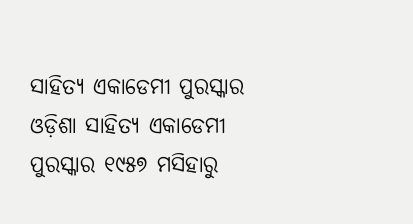ସାହିତ୍ୟ ଏକାଡେମୀ ପୁରସ୍କାର
ଓଡ଼ିଶା ସାହିତ୍ୟ ଏକାଡେମୀ ପୁରସ୍କାର ୧୯୫୭ ମସିହାରୁ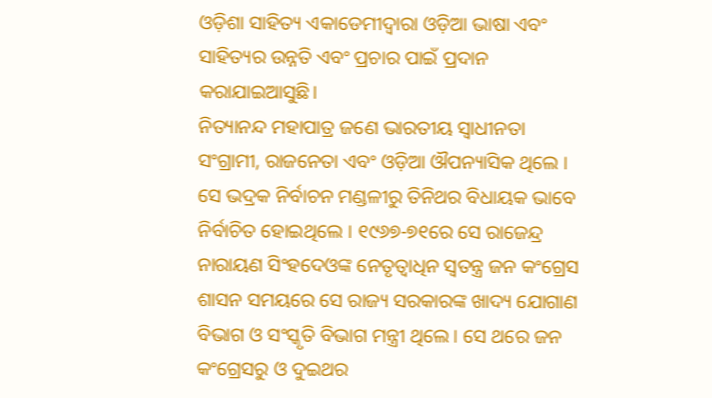ଓଡ଼ିଶା ସାହିତ୍ୟ ଏକାଡେମୀଦ୍ୱାରା ଓଡ଼ିଆ ଭାଷା ଏବଂ ସାହିତ୍ୟର ଉନ୍ନତି ଏବଂ ପ୍ରଚାର ପାଇଁ ପ୍ରଦାନ କରାଯାଇଆସୁଛି।
ନିତ୍ୟାନନ୍ଦ ମହାପାତ୍ର ଜଣେ ଭାରତୀୟ ସ୍ୱାଧୀନତା ସଂଗ୍ରାମୀ, ରାଜନେତା ଏବଂ ଓଡ଼ିଆ ଔପନ୍ୟାସିକ ଥିଲେ । ସେ ଭଦ୍ରକ ନିର୍ବାଚନ ମଣ୍ଡଳୀରୁ ତିନିଥର ବିଧାୟକ ଭାବେ ନିର୍ବାଚିତ ହୋଇଥିଲେ । ୧୯୬୭-୭୧ରେ ସେ ରାଜେନ୍ଦ୍ର ନାରାୟଣ ସିଂହଦେଓଙ୍କ ନେତୃତ୍ୱାଧିନ ସ୍ୱତନ୍ତ୍ର ଜନ କଂଗ୍ରେସ ଶାସନ ସମୟରେ ସେ ରାଜ୍ୟ ସରକାରଙ୍କ ଖାଦ୍ୟ ଯୋଗାଣ ବିଭାଗ ଓ ସଂସ୍କୃତି ବିଭାଗ ମନ୍ତ୍ରୀ ଥିଲେ । ସେ ଥରେ ଜନ କଂଗ୍ରେସରୁ ଓ ଦୁଇଥର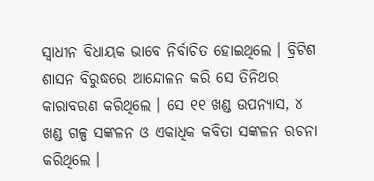ସ୍ୱାଧୀନ ବିଧାୟକ ଭାବେ ନିର୍ବାଚିତ ହୋଇଥିଲେ । ବ୍ରିଟିଶ ଶାସନ ବିରୁଦ୍ଧରେ ଆନ୍ଦୋଳନ କରି ସେ ତିନିଥର କାରାବରଣ କରିଥିଲେ । ସେ ୧୧ ଖଣ୍ଡ ଉପନ୍ୟାସ, ୪ ଖଣ୍ଡ ଗଳ୍ପ ସଙ୍କଳନ ଓ ଏକାଧିକ କବିତା ସଙ୍କଳନ ରଚନା କରିଥିଲେ ।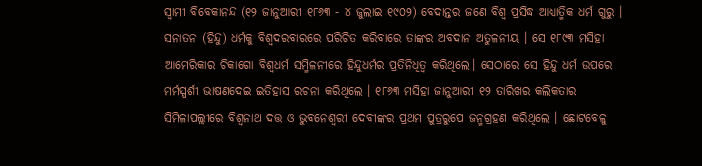ସ୍ୱାମୀ ବିବେକାନନ୍ଦ (୧୨ ଜାନୁଆରୀ ୧୮୬୩ - ୪ ଜୁଲାଇ ୧୯୦୨) ବେଦାନ୍ତର ଜଣେ ବିଶ୍ୱ ପ୍ରସିଦ୍ଧ ଆଧ୍ୟାତ୍ମିକ ଧର୍ମ ଗୁରୁ । ସନାତନ (ହିନ୍ଦୁ) ଧର୍ମକୁ ବିଶ୍ୱଦରବାରରେ ପରିଚିତ କରିବାରେ ତାଙ୍କର ଅବଦାନ ଅତୁଳନୀୟ । ସେ ୧୮୯୩ ମସିହା ଆମେରିକାର ଚିକାଗୋ ବିଶ୍ୱଧର୍ମ ସମ୍ମିଳନୀରେ ହିନ୍ଦୁଧର୍ମର ପ୍ରତିନିଧିତ୍ୱ କରିଥିଲେ। ସେଠାରେ ସେ ହିନ୍ଦୁ ଧର୍ମ ଉପରେ ମର୍ମସ୍ପର୍ଶୀ ଭାଷଣଦେଇ ଇତିହାସ ରଚନା କରିଥିଲେ । ୧୮୬୩ ମସିହା ଜାନୁଆରୀ ୧୨ ତାରିଖର କଲିକତାର ସିମିଳାପଲ୍ଲୀରେ ବିଶ୍ୱନାଥ ଦତ୍ତ ଓ ଭୁବନେଶ୍ୱରୀ ଦେବୀଙ୍କର ପ୍ରଥମ ପୁତ୍ରରୁପେ ଜନ୍ମଗ୍ରହଣ କରିଥିଲେ । ଛୋଟବେଳୁ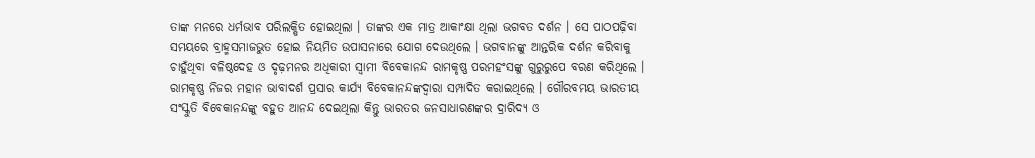ତାଙ୍କ ମନରେ ଧର୍ମଭାବ ପରିଲକ୍ଷିତ ହୋଇଥିଲା । ତାଙ୍କର ଏକ ମାତ୍ର ଆକାଂକ୍ଷା ଥିଲା ଭଗବତ ଦର୍ଶନ । ସେ ପାଠପଢ଼ିବା ସମୟରେ ବ୍ରାହ୍ମସମାଜଭୁତ ହୋଇ ନିୟମିତ ଉପାସନାରେ ଯୋଗ ଦେଉଥିଲେ । ଭଗବାନଙ୍କୁ ଆନ୍ତରିକ ଦର୍ଶନ କରିବାକୁ ଚାହୁଁଥିବା ବଳିଷ୍ଠଦେହ ଓ ଦୃଢ଼ମନର ଅଧିକାରୀ ସ୍ୱାମୀ ବିବେକାନନ୍ଦ ରାମକୃଷ୍ଣ ପରମହଂସଙ୍କୁ ଗୁରୁରୁପେ ବରଣ କରିଥିଲେ । ରାମକୃଷ୍ଣ ନିଜର ମହାନ ଭାବାଦର୍ଶ ପ୍ରସାର କାର୍ଯ୍ୟ ବିବେକାନନ୍ଦଙ୍କଦ୍ୱାରା ସମ୍ପାଦିତ କରାଇଥିଲେ । ଗୌରବମୟ ଭାରତୀୟ ସଂସ୍କୁତି ବିବେକାନନ୍ଦଙ୍କୁ ବହୁତ ଆନନ୍ଦ ଦେଇଥିଲା କିନ୍ତୁ ଭାରତର ଜନସାଧାରଣଙ୍କର ଦ୍ରାରିଦ୍ୟ ଓ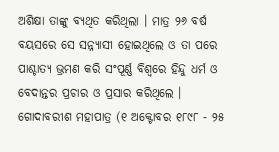ଅଶିକ୍ଷା ତାଙ୍କୁ ବ୍ୟଥିତ କରିଥିଲା । ମାତ୍ର ୨୬ ବର୍ଷ ବୟସରେ ସେ ସନ୍ନ୍ୟାସୀ ହୋଇଥିଲେ ଓ ତା ପରେ ପାଶ୍ଚାତ୍ୟ ଭ୍ରମଣ କରି ସଂପୂର୍ଣ୍ଣ ବିଶ୍ୱରେ ହିନ୍ଦୁ ଧର୍ମ ଓ ବେଦାନ୍ତର ପ୍ରଚାର ଓ ପ୍ରସାର କରିଥିଲେ ।
ଗୋଦାବରୀଶ ମହାପାତ୍ର (୧ ଅକ୍ଟୋବର ୧୮୯୮ - ୨୫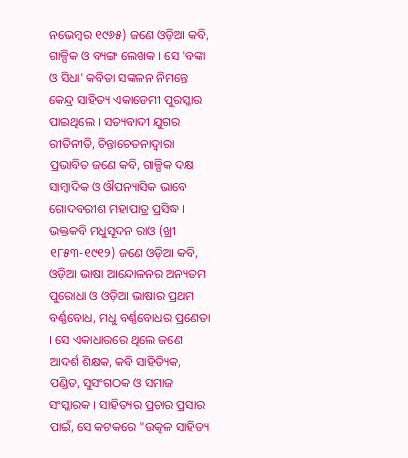ନଭେମ୍ବର ୧୯୬୫) ଜଣେ ଓଡ଼ିଆ କବି, ଗାଳ୍ପିକ ଓ ବ୍ୟଙ୍ଗ ଲେଖକ । ସେ 'ବଙ୍କା ଓ ସିଧା' କବିତା ସଙ୍କଳନ ନିମନ୍ତେ କେନ୍ଦ୍ର ସାହିତ୍ୟ ଏକାଡେମୀ ପୁରସ୍କାର ପାଇଥିଲେ । ସତ୍ୟବାଦୀ ଯୁଗର ରୀତିନୀତି, ଚିନ୍ତାଚେତନାଦ୍ୱାରା ପ୍ରଭାବିତ ଜଣେ କବି, ଗାଳ୍ପିକ ଦକ୍ଷ ସାମ୍ବାଦିକ ଓ ଔପନ୍ୟାସିକ ଭାବେ ଗୋଦବରୀଶ ମହାପାତ୍ର ପ୍ରସିଦ୍ଧ ।
ଭକ୍ତକବି ମଧୁସୂଦନ ରାଓ (ଖ୍ରୀ ୧୮୫୩-୧୯୧୨) ଜଣେ ଓଡ଼ିଆ କବି, ଓଡ଼ିଆ ଭାଷା ଆନ୍ଦୋଳନର ଅନ୍ୟତମ ପୁରୋଧା ଓ ଓଡ଼ିଆ ଭାଷାର ପ୍ରଥମ ବର୍ଣ୍ଣବୋଧ, ମଧୁ ବର୍ଣ୍ଣବୋଧର ପ୍ରଣେତା । ସେ ଏକାଧାରରେ ଥିଲେ ଜଣେ ଆଦର୍ଶ ଶିକ୍ଷକ, କବି ସାହିତ୍ୟିକ, ପଣ୍ଡିତ, ସୁସଂଗଠକ ଓ ସମାଜ ସଂସ୍କାରକ । ସାହିତ୍ୟର ପ୍ରଚାର ପ୍ରସାର ପାଇଁ, ସେ କଟକରେ "ଉତ୍କଳ ସାହିତ୍ୟ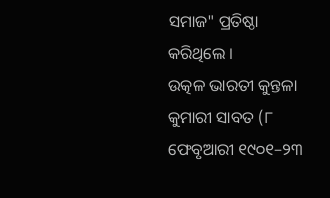ସମାଜ" ପ୍ରତିଷ୍ଠା କରିଥିଲେ ।
ଉତ୍କଳ ଭାରତୀ କୁନ୍ତଳା କୁମାରୀ ସାବତ (୮ ଫେବୃଆରୀ ୧୯୦୧–୨୩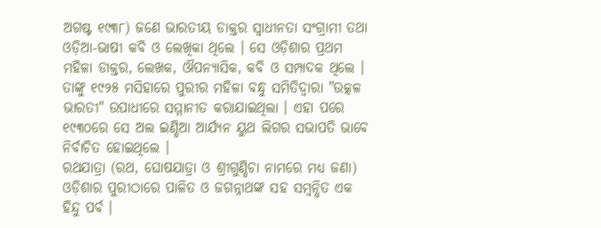ଅଗଷ୍ଟ ୧୯୩୮) ଜଣେ ଭାରତୀୟ ଡାକ୍ତର ସ୍ୱାଧୀନତା ସଂଗ୍ରାମୀ ତଥା ଓଡ଼ିଆ-ଭାଷୀ କବି ଓ ଲେଖିକା ଥିଲେ । ସେ ଓଡ଼ିଶାର ପ୍ରଥମ ମହିଳା ଡାକ୍ତର, ଲେଖକ, ଔପନ୍ୟାସିକ, କବି ଓ ସମ୍ପାଦକ ଥିଲେ । ତାଙ୍କୁ ୧୯୨୫ ମସିହାରେ ପୁରୀର ମହିଳା ବନ୍ଧୁ ସମିତିଦ୍ୱାରା "ଉତ୍କଳ ଭାରତୀ" ଉପାଧୀରେ ସମ୍ମାନୀତ କରାଯାଇଥିଲା । ଏହା ପରେ ୧୯୩୦ରେ ସେ ଅଲ ଇଣ୍ଡିଆ ଆର୍ଯ୍ୟନ ୟୁଥ ଲିଗର ସଭାପତି ଭାବେ ନିର୍ବାଚିତ ହୋଇଥିଲେ ।
ରଥଯାତ୍ରା (ରଥ, ଘୋଷଯାତ୍ରା ଓ ଶ୍ରୀଗୁଣ୍ଡିଚା ନାମରେ ମଧ୍ୟ ଜଣା) ଓଡ଼ିଶାର ପୁରୀଠାରେ ପାଳିତ ଓ ଜଗନ୍ନାଥଙ୍କ ସହ ସମ୍ବନ୍ଧିତ ଏକ ହିନ୍ଦୁ ପର୍ବ ।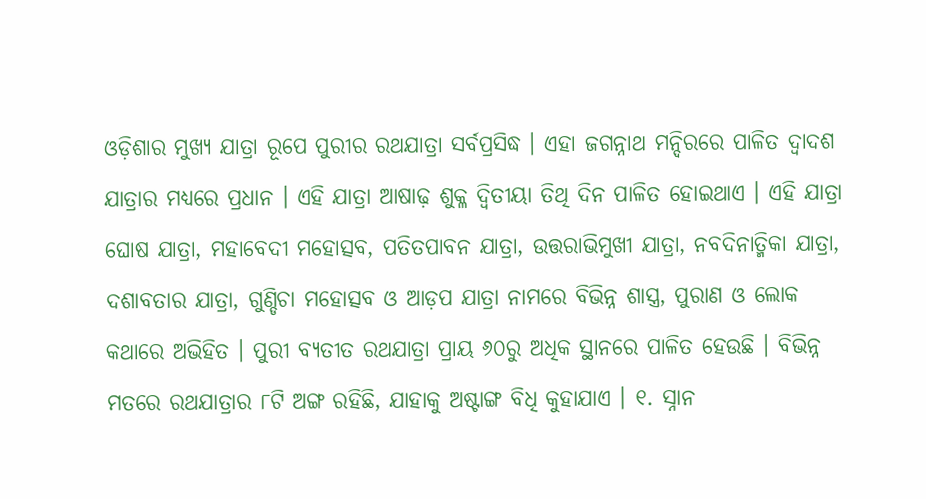ଓଡ଼ିଶାର ମୁଖ୍ୟ ଯାତ୍ରା ରୂପେ ପୁରୀର ରଥଯାତ୍ରା ସର୍ବପ୍ରସିଦ୍ଧ । ଏହା ଜଗନ୍ନାଥ ମନ୍ଦିରରେ ପାଳିତ ଦ୍ୱାଦଶ ଯାତ୍ରାର ମଧ୍ୟରେ ପ୍ରଧାନ । ଏହି ଯାତ୍ରା ଆଷାଢ଼ ଶୁକ୍ଳ ଦ୍ୱିତୀୟା ତିଥି ଦିନ ପାଳିତ ହୋଇଥାଏ । ଏହି ଯାତ୍ରା ଘୋଷ ଯାତ୍ରା, ମହାବେଦୀ ମହୋତ୍ସବ, ପତିତପାବନ ଯାତ୍ରା, ଉତ୍ତରାଭିମୁଖୀ ଯାତ୍ରା, ନବଦିନାତ୍ମିକା ଯାତ୍ରା, ଦଶାବତାର ଯାତ୍ରା, ଗୁଣ୍ଡିଚା ମହୋତ୍ସବ ଓ ଆଡ଼ପ ଯାତ୍ରା ନାମରେ ବିଭିନ୍ନ ଶାସ୍ତ୍ର, ପୁରାଣ ଓ ଲୋକ କଥାରେ ଅଭିହିତ । ପୁରୀ ବ୍ୟତୀତ ରଥଯାତ୍ରା ପ୍ରାୟ ୬୦ରୁ ଅଧିକ ସ୍ଥାନରେ ପାଳିତ ହେଉଛି । ବିଭିନ୍ନ ମତରେ ରଥଯାତ୍ରାର ୮ଟି ଅଙ୍ଗ ରହିଛି, ଯାହାକୁ ଅଷ୍ଟାଙ୍ଗ ବିଧି କୁହାଯାଏ । ୧. ସ୍ନାନ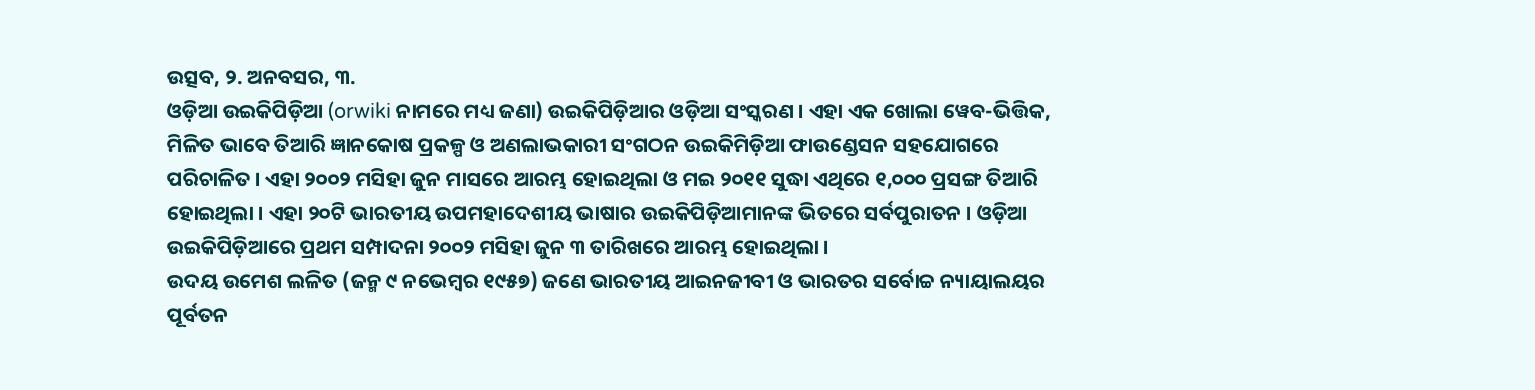ଉତ୍ସବ, ୨. ଅନବସର, ୩.
ଓଡ଼ିଆ ଉଇକିପିଡ଼ିଆ (orwiki ନାମରେ ମଧ୍ୟ ଜଣା) ଉଇକିପିଡ଼ିଆର ଓଡ଼ିଆ ସଂସ୍କରଣ । ଏହା ଏକ ଖୋଲା ୱେବ-ଭିତ୍ତିକ, ମିଳିତ ଭାବେ ତିଆରି ଜ୍ଞାନକୋଷ ପ୍ରକଳ୍ପ ଓ ଅଣଲାଭକାରୀ ସଂଗଠନ ଉଇକିମିଡ଼ିଆ ଫାଉଣ୍ଡେସନ ସହଯୋଗରେ ପରିଚାଳିତ । ଏହା ୨୦୦୨ ମସିହା ଜୁନ ମାସରେ ଆରମ୍ଭ ହୋଇଥିଲା ଓ ମଇ ୨୦୧୧ ସୁଦ୍ଧା ଏଥିରେ ୧,୦୦୦ ପ୍ରସଙ୍ଗ ତିଆରି ହୋଇଥିଲା । ଏହା ୨୦ଟି ଭାରତୀୟ ଉପମହାଦେଶୀୟ ଭାଷାର ଉଇକିପିଡ଼ିଆମାନଙ୍କ ଭିତରେ ସର୍ବପୁରାତନ । ଓଡ଼ିଆ ଉଇକିପିଡ଼ିଆରେ ପ୍ରଥମ ସମ୍ପାଦନା ୨୦୦୨ ମସିହା ଜୁନ ୩ ତାରିଖରେ ଆରମ୍ଭ ହୋଇଥିଲା ।
ଉଦୟ ଉମେଶ ଲଳିତ (ଜନ୍ମ ୯ ନଭେମ୍ବର ୧୯୫୭) ଜଣେ ଭାରତୀୟ ଆଇନଜୀବୀ ଓ ଭାରତର ସର୍ବୋଚ୍ଚ ନ୍ୟାୟାଲୟର ପୂର୍ବତନ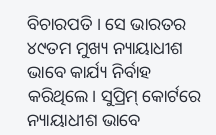ବିଚାରପତି । ସେ ଭାରତର ୪୯ତମ ମୁଖ୍ୟ ନ୍ୟାୟାଧୀଶ ଭାବେ କାର୍ଯ୍ୟ ନିର୍ବାହ କରିଥିଲେ। ସୁପ୍ରିମ୍ କୋର୍ଟରେ ନ୍ୟାୟାଧୀଶ ଭାବେ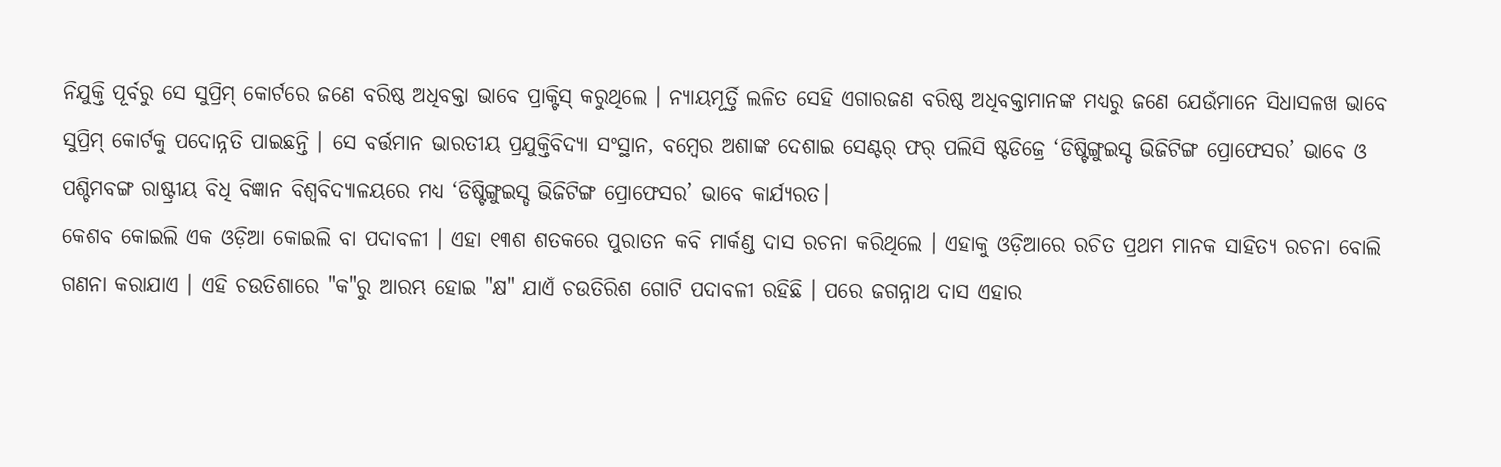ନିଯୁକ୍ତି ପୂର୍ବରୁ ସେ ସୁପ୍ରିମ୍ କୋର୍ଟରେ ଜଣେ ବରିଷ୍ଠ ଅଧିବକ୍ତା ଭାବେ ପ୍ରାକ୍ଟିସ୍ କରୁଥିଲେ । ନ୍ୟାୟମୂର୍ତ୍ତି ଲଳିତ ସେହି ଏଗାରଜଣ ବରିଷ୍ଠ ଅଧିବକ୍ତାମାନଙ୍କ ମଧ୍ୟରୁ ଜଣେ ଯେଉଁମାନେ ସିଧାସଳଖ ଭାବେ ସୁପ୍ରିମ୍ କୋର୍ଟକୁ ପଦୋନ୍ନତି ପାଇଛନ୍ତି । ସେ ବର୍ତ୍ତମାନ ଭାରତୀୟ ପ୍ରଯୁକ୍ତିବିଦ୍ୟା ସଂସ୍ଥାନ, ବମ୍ବେର ଅଶାଙ୍କ ଦେଶାଇ ସେଣ୍ଟର୍ ଫର୍ ପଲିସି ଷ୍ଟଡିଜ୍ରେ ‘ଡିଷ୍ଟିଙ୍ଗୁଇସ୍ଡ ଭିଜିଟିଙ୍ଗ ପ୍ରୋଫେସର’ ଭାବେ ଓ ପଶ୍ଚିମବଙ୍ଗ ରାଷ୍ଟ୍ରୀୟ ବିଧି ବିଜ୍ଞାନ ବିଶ୍ୱବିଦ୍ୟାଳୟରେ ମଧ୍ୟ ‘ଡିଷ୍ଟିଙ୍ଗୁଇସ୍ଡ ଭିଜିଟିଙ୍ଗ ପ୍ରୋଫେସର’ ଭାବେ କାର୍ଯ୍ୟରତ।
କେଶବ କୋଇଲି ଏକ ଓଡ଼ିଆ କୋଇଲି ବା ପଦାବଳୀ । ଏହା ୧୩ଶ ଶତକରେ ପୁରାତନ କବି ମାର୍କଣ୍ଡ ଦାସ ରଚନା କରିଥିଲେ । ଏହାକୁ ଓଡ଼ିଆରେ ରଚିତ ପ୍ରଥମ ମାନକ ସାହିତ୍ୟ ରଚନା ବୋଲି ଗଣନା କରାଯାଏ । ଏହି ଚଉତିଶାରେ "କ"ରୁ ଆରମ୍ଭ ହୋଇ "କ୍ଷ" ଯାଏଁ ଚଉତିରିଶ ଗୋଟି ପଦାବଳୀ ରହିଛି । ପରେ ଜଗନ୍ନାଥ ଦାସ ଏହାର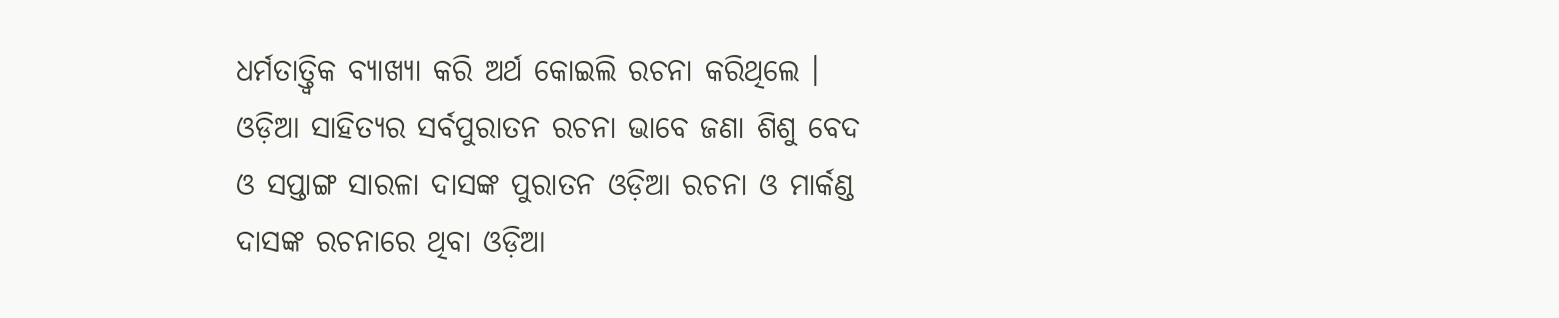ଧର୍ମତାତ୍ତ୍ୱିକ ବ୍ୟାଖ୍ୟା କରି ଅର୍ଥ କୋଇଲି ରଚନା କରିଥିଲେ । ଓଡ଼ିଆ ସାହିତ୍ୟର ସର୍ବପୁରାତନ ରଚନା ଭାବେ ଜଣା ଶିଶୁ ବେଦ ଓ ସପ୍ତାଙ୍ଗ ସାରଳା ଦାସଙ୍କ ପୁରାତନ ଓଡ଼ିଆ ରଚନା ଓ ମାର୍କଣ୍ଡ ଦାସଙ୍କ ରଚନାରେ ଥିବା ଓଡ଼ିଆ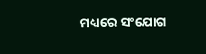ମଧ୍ୟରେ ସଂଯୋଗ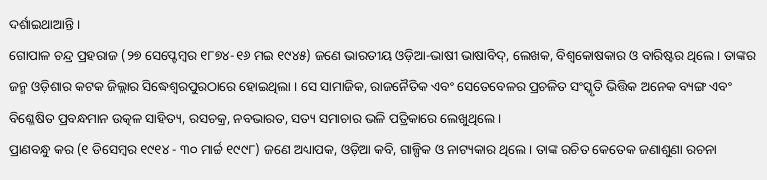ଦର୍ଶାଇଥାଆନ୍ତି ।
ଗୋପାଳ ଚନ୍ଦ୍ର ପ୍ରହରାଜ (୨୭ ସେପ୍ଟେମ୍ବର ୧୮୭୪-୧୬ ମଇ ୧୯୪୫) ଜଣେ ଭାରତୀୟ ଓଡ଼ିଆ-ଭାଷୀ ଭାଷାବିଦ୍, ଲେଖକ, ବିଶ୍ୱକୋଷକାର ଓ ବାରିଷ୍ଟର ଥିଲେ । ତାଙ୍କର ଜନ୍ମ ଓଡ଼ିଶାର କଟକ ଜିଲ୍ଲାର ସିଦ୍ଧେଶ୍ୱରପୁରଠାରେ ହୋଇଥିଲା । ସେ ସାମାଜିକ, ରାଜନୈତିକ ଏବଂ ସେତେବେଳର ପ୍ରଚଳିତ ସଂସ୍କୃତି ଭିତ୍ତିକ ଅନେକ ବ୍ୟଙ୍ଗ ଏବଂ ବିଶ୍ଳେଷିତ ପ୍ରବନ୍ଧମାନ ଉତ୍କଳ ସାହିତ୍ୟ, ରସଚକ୍ର, ନବଭାରତ, ସତ୍ୟ ସମାଚାର ଭଳି ପତ୍ରିକାରେ ଲେଖୁଥିଲେ ।
ପ୍ରାଣବନ୍ଧୁ କର (୧ ଡିସେମ୍ବର ୧୯୧୪ - ୩୦ ମାର୍ଚ୍ଚ ୧୯୯୮) ଜଣେ ଅଧ୍ୟାପକ, ଓଡ଼ିଆ କବି, ଗାଳ୍ପିକ ଓ ନାଟ୍ୟକାର ଥିଲେ । ତାଙ୍କ ରଚିତ କେତେକ ଜଣାଶୁଣା ରଚନା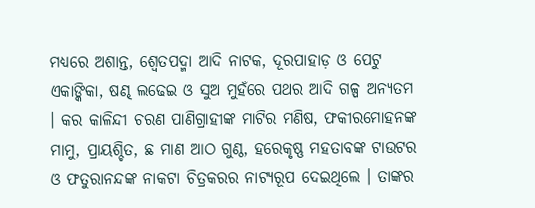ମଧ୍ୟରେ ଅଶାନ୍ତ, ଶ୍ୱେତପଦ୍ମା ଆଦି ନାଟକ, ଦୂରପାହାଡ଼ ଓ ପେଟୁ ଏକାଙ୍କିକା, ଷଣ୍ଢ ଲଢେଇ ଓ ସୁଅ ମୁହଁରେ ପଥର ଆଦି ଗଳ୍ପ ଅନ୍ୟତମ । କର କାଳିନ୍ଦୀ ଚରଣ ପାଣିଗ୍ରାହୀଙ୍କ ମାଟିର ମଣିଷ, ଫକୀରମୋହନଙ୍କ ମାମୁ, ପ୍ରାୟଶ୍ଚିତ, ଛ ମାଣ ଆଠ ଗୁଣ୍ଠ, ହରେକୃଷ୍ଣ ମହତାବଙ୍କ ଟାଉଟର ଓ ଫତୁରାନନ୍ଦଙ୍କ ନାକଟା ଚିତ୍ରକରର ନାଟ୍ୟରୂପ ଦେଇଥିଲେ । ତାଙ୍କର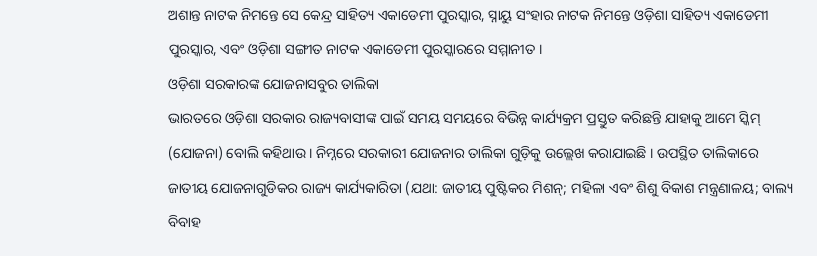ଅଶାନ୍ତ ନାଟକ ନିମନ୍ତେ ସେ କେନ୍ଦ୍ର ସାହିତ୍ୟ ଏକାଡେମୀ ପୁରସ୍କାର, ସ୍ନାୟୁ ସଂହାର ନାଟକ ନିମନ୍ତେ ଓଡ଼ିଶା ସାହିତ୍ୟ ଏକାଡେମୀ ପୁରସ୍କାର, ଏବଂ ଓଡ଼ିଶା ସଙ୍ଗୀତ ନାଟକ ଏକାଡେମୀ ପୁରସ୍କାରରେ ସମ୍ମାନୀତ ।
ଓଡ଼ିଶା ସରକାରଙ୍କ ଯୋଜନାସବୁର ତାଲିକା
ଭାରତରେ ଓଡ଼ିଶା ସରକାର ରାଜ୍ୟବାସୀଙ୍କ ପାଇଁ ସମୟ ସମୟରେ ବିଭିନ୍ନ କାର୍ଯ୍ୟକ୍ରମ ପ୍ରସ୍ତୁତ କରିଛନ୍ତି ଯାହାକୁ ଆମେ ସ୍କିମ୍ (ଯୋଜନା) ବୋଲି କହିଥାଉ । ନିମ୍ନରେ ସରକାରୀ ଯୋଜନାର ତାଲିକା ଗୁଡ଼ିକୁ ଉଲ୍ଲେଖ କରାଯାଇଛି । ଉପସ୍ଥିତ ତାଲିକାରେ ଜାତୀୟ ଯୋଜନାଗୁଡିକର ରାଜ୍ୟ କାର୍ଯ୍ୟକାରିତା (ଯଥା: ଜାତୀୟ ପୁଷ୍ଟିକର ମିଶନ୍; ମହିଳା ଏବଂ ଶିଶୁ ବିକାଶ ମନ୍ତ୍ରଣାଳୟ; ବାଲ୍ୟ ବିବାହ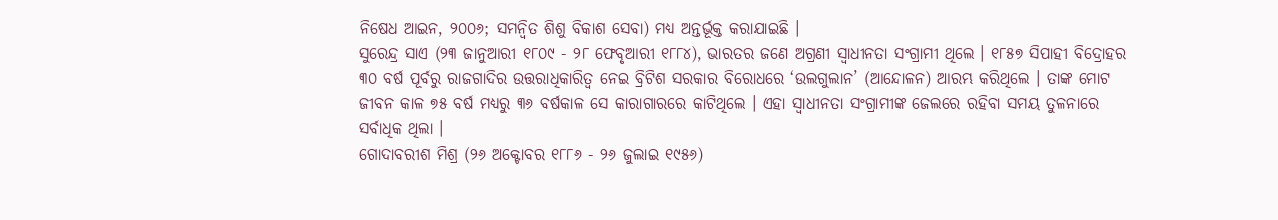ନିଷେଧ ଆଇନ, ୨୦୦୬; ସମନ୍ୱିତ ଶିଶୁ ବିକାଶ ସେବା) ମଧ୍ୟ ଅନ୍ତର୍ଭୂକ୍ତ କରାଯାଇଛି ।
ସୁରେନ୍ଦ୍ର ସାଏ (୨୩ ଜାନୁଆରୀ ୧୮୦୯ - ୨୮ ଫେବୃଆରୀ ୧୮୮୪), ଭାରତର ଜଣେ ଅଗ୍ରଣୀ ସ୍ୱାଧୀନତା ସଂଗ୍ରାମୀ ଥିଲେ । ୧୮୫୭ ସିପାହୀ ବିଦ୍ରୋହର ୩୦ ବର୍ଷ ପୂର୍ବରୁ ରାଜଗାଦିର ଉତ୍ତରାଧିକାରିତ୍ୱ ନେଇ ବ୍ରିଟିଶ ସରକାର ବିରୋଧରେ ‘ଉଲଗୁଲାନ’ (ଆନ୍ଦୋଳନ) ଆରମ୍ଭ କରିଥିଲେ । ତାଙ୍କ ମୋଟ ଜୀବନ କାଳ ୭୫ ବର୍ଷ ମଧ୍ୟରୁ ୩୬ ବର୍ଷକାଳ ସେ କାରାଗାରରେ କାଟିଥିଲେ । ଏହା ସ୍ୱାଧୀନତା ସଂଗ୍ରାମୀଙ୍କ ଜେଲରେ ରହିବା ସମୟ ତୁଳନାରେ ସର୍ବାଧିକ ଥିଲା ।
ଗୋଦାବରୀଶ ମିଶ୍ର (୨୬ ଅକ୍ଟୋବର ୧୮୮୬ - ୨୬ ଜୁଲାଇ ୧୯୫୬)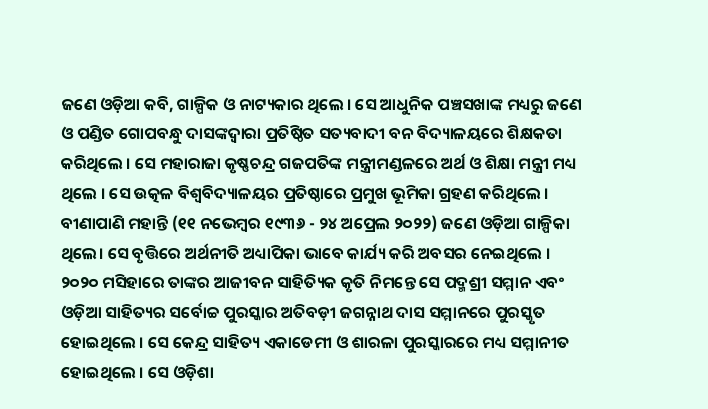ଜଣେ ଓଡ଼ିଆ କବି, ଗାଳ୍ପିକ ଓ ନାଟ୍ୟକାର ଥିଲେ । ସେ ଆଧୁନିକ ପଞ୍ଚସଖାଙ୍କ ମଧ୍ୟରୁ ଜଣେ ଓ ପଣ୍ଡିତ ଗୋପବନ୍ଧୁ ଦାସଙ୍କଦ୍ୱାରା ପ୍ରତିଷ୍ଠିତ ସତ୍ୟବାଦୀ ବନ ବିଦ୍ୟାଳୟରେ ଶିକ୍ଷକତା କରିଥିଲେ । ସେ ମହାରାଜା କୃଷ୍ଣଚନ୍ଦ୍ର ଗଜପତିଙ୍କ ମନ୍ତ୍ରୀମଣ୍ଡଳରେ ଅର୍ଥ ଓ ଶିକ୍ଷା ମନ୍ତ୍ରୀ ମଧ୍ୟ ଥିଲେ । ସେ ଉତ୍କଳ ବିଶ୍ୱବିଦ୍ୟାଳୟର ପ୍ରତିଷ୍ଠାରେ ପ୍ରମୁଖ ଭୂମିକା ଗ୍ରହଣ କରିଥିଲେ ।
ବୀଣାପାଣି ମହାନ୍ତି (୧୧ ନଭେମ୍ବର ୧୯୩୬ - ୨୪ ଅପ୍ରେଲ ୨୦୨୨) ଜଣେ ଓଡ଼ିଆ ଗାଳ୍ପିକା ଥିଲେ। ସେ ବୃତ୍ତିରେ ଅର୍ଥନୀତି ଅଧ୍ୟାପିକା ଭାବେ କାର୍ଯ୍ୟ କରି ଅବସର ନେଇଥିଲେ । ୨୦୨୦ ମସିହାରେ ତାଙ୍କର ଆଜୀବନ ସାହିତ୍ୟିକ କୃତି ନିମନ୍ତେ ସେ ପଦ୍ମଶ୍ରୀ ସମ୍ମାନ ଏବଂ ଓଡ଼ିଆ ସାହିତ୍ୟର ସର୍ବୋଚ୍ଚ ପୁରସ୍କାର ଅତିବଡ଼ୀ ଜଗନ୍ନାଥ ଦାସ ସମ୍ମାନରେ ପୁରସ୍କୃତ ହୋଇଥିଲେ । ସେ କେନ୍ଦ୍ର ସାହିତ୍ୟ ଏକାଡେମୀ ଓ ଶାରଳା ପୁରସ୍କାରରେ ମଧ୍ୟ ସମ୍ମାନୀତ ହୋଇଥିଲେ । ସେ ଓଡ଼ିଶା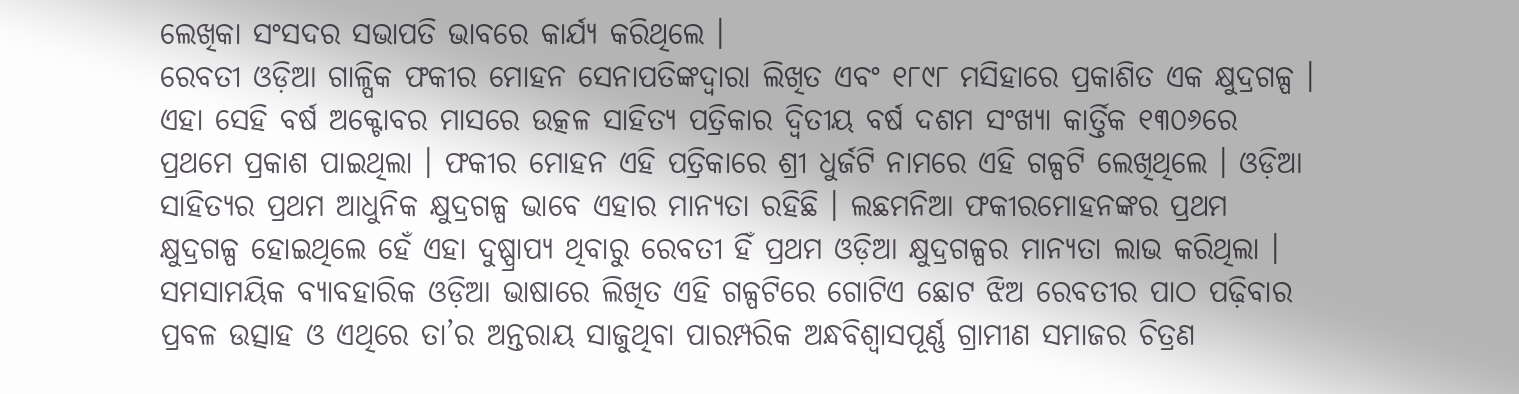ଲେଖିକା ସଂସଦର ସଭାପତି ଭାବରେ କାର୍ଯ୍ୟ କରିଥିଲେ ।
ରେବତୀ ଓଡ଼ିଆ ଗାଳ୍ପିକ ଫକୀର ମୋହନ ସେନାପତିଙ୍କଦ୍ୱାରା ଲିଖିତ ଏବଂ ୧୮୯୮ ମସିହାରେ ପ୍ରକାଶିତ ଏକ କ୍ଷୁଦ୍ରଗଳ୍ପ । ଏହା ସେହି ବର୍ଷ ଅକ୍ଟୋବର ମାସରେ ଉତ୍କଳ ସାହିତ୍ୟ ପତ୍ରିକାର ଦ୍ୱିତୀୟ ବର୍ଷ ଦଶମ ସଂଖ୍ୟା କାର୍ତ୍ତିକ ୧୩୦୬ରେ ପ୍ରଥମେ ପ୍ରକାଶ ପାଇଥିଲା । ଫକୀର ମୋହନ ଏହି ପତ୍ରିକାରେ ଶ୍ରୀ ଧୁର୍ଜଟି ନାମରେ ଏହି ଗଳ୍ପଟି ଲେଖିଥିଲେ । ଓଡ଼ିଆ ସାହିତ୍ୟର ପ୍ରଥମ ଆଧୁନିକ କ୍ଷୁଦ୍ରଗଳ୍ପ ଭାବେ ଏହାର ମାନ୍ୟତା ରହିଛି । ଲଛମନିଆ ଫକୀରମୋହନଙ୍କର ପ୍ରଥମ କ୍ଷୁଦ୍ରଗଳ୍ପ ହୋଇଥିଲେ ହେଁ ଏହା ଦୁଷ୍ପ୍ରାପ୍ୟ ଥିବାରୁ ରେବତୀ ହିଁ ପ୍ରଥମ ଓଡ଼ିଆ କ୍ଷୁଦ୍ରଗଳ୍ପର ମାନ୍ୟତା ଲାଭ କରିଥିଲା । ସମସାମୟିକ ବ୍ୟାବହାରିକ ଓଡ଼ିଆ ଭାଷାରେ ଲିଖିତ ଏହି ଗଳ୍ପଟିରେ ଗୋଟିଏ ଛୋଟ ଝିଅ ରେବତୀର ପାଠ ପଢ଼ିବାର ପ୍ରବଳ ଉତ୍ସାହ ଓ ଏଥିରେ ତା’ର ଅନ୍ତରାୟ ସାଜୁଥିବା ପାରମ୍ପରିକ ଅନ୍ଧବିଶ୍ୱାସପୂର୍ଣ୍ଣ ଗ୍ରାମୀଣ ସମାଜର ଚିତ୍ରଣ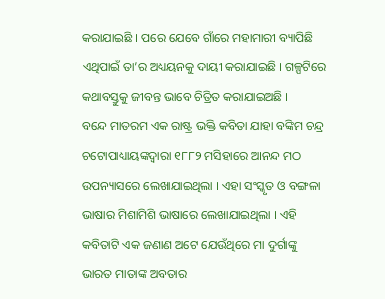କରାଯାଇଛି । ପରେ ଯେବେ ଗାଁରେ ମହାମାରୀ ବ୍ୟାପିଛି ଏଥିପାଇଁ ତା’ର ଅଧ୍ୟୟନକୁ ଦାୟୀ କରାଯାଇଛି । ଗଳ୍ପଟିରେ କଥାବସ୍ତୁକୁ ଜୀବନ୍ତ ଭାବେ ଚିତ୍ରିତ କରାଯାଇଅଛି ।
ବନ୍ଦେ ମାତରମ ଏକ ରାଷ୍ଟ୍ର ଭକ୍ତି କବିତା ଯାହା ବଙ୍କିମ ଚନ୍ଦ୍ର ଚଟୋପାଧ୍ୟାୟଙ୍କଦ୍ୱାରା ୧୮୮୨ ମସିହାରେ ଆନନ୍ଦ ମଠ ଉପନ୍ୟାସରେ ଲେଖାଯାଇଥିଲା । ଏହା ସଂସ୍କୃତ ଓ ବଙ୍ଗଳା ଭାଷାର ମିଶାମିଶି ଭାଷାରେ ଲେଖାଯାଇଥିଲା । ଏହି କବିତାଟି ଏକ ଜଣାଣ ଅଟେ ଯେଉଁଥିରେ ମା ଦୁର୍ଗାଙ୍କୁ ଭାରତ ମାତାଙ୍କ ଅବତାର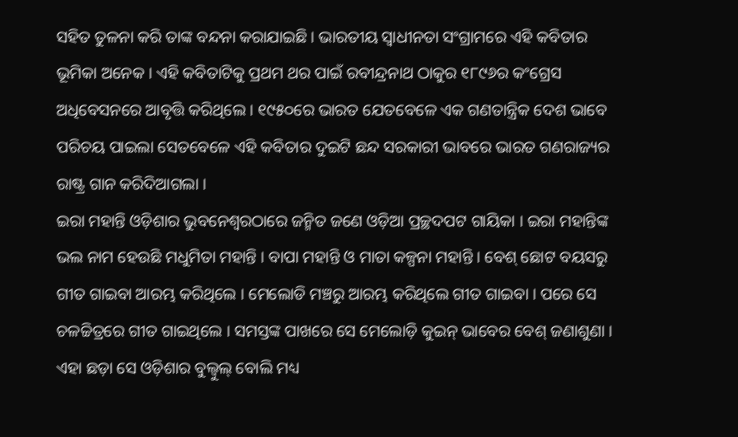ସହିତ ତୁଳନା କରି ତାଙ୍କ ବନ୍ଦନା କରାଯାଇଛି । ଭାରତୀୟ ସ୍ୱାଧୀନତା ସଂଗ୍ରାମରେ ଏହି କବିତାର ଭୂମିକା ଅନେକ । ଏହି କବିତାଟିକୁ ପ୍ରଥମ ଥର ପାଇଁ ରବୀନ୍ଦ୍ରନାଥ ଠାକୁର ୧୮୯୬ର କଂଗ୍ରେସ ଅଧିବେସନରେ ଆବୃତ୍ତି କରିଥିଲେ । ୧୯୫୦ରେ ଭାରତ ଯେତବେଳେ ଏକ ଗଣତାନ୍ତ୍ରିକ ଦେଶ ଭାବେ ପରିଚୟ ପାଇଲା ସେତବେଳେ ଏହି କବିତାର ଦୁଇଟି ଛନ୍ଦ ସରକାରୀ ଭାବରେ ଭାରତ ଗଣରାଜ୍ୟର ରାଷ୍ଟ୍ର ଗାନ କରିଦିଆଗଲା ।
ଇରା ମହାନ୍ତି ଓଡ଼ିଶାର ଭୁବନେଶ୍ୱରଠାରେ ଜନ୍ମିତ ଜଣେ ଓଡ଼ିଆ ପ୍ରଚ୍ଛଦପଟ ଗାୟିକା । ଇରା ମହାନ୍ତିଙ୍କ ଭଲ ନାମ ହେଉଛି ମଧୁମିତା ମହାନ୍ତି । ବାପା ମହାନ୍ତି ଓ ମାତା କଳ୍ପନା ମହାନ୍ତି । ବେଶ୍ ଛୋଟ ବୟସରୁ ଗୀତ ଗାଇବା ଆରମ୍ଭ କରିଥିଲେ । ମେଲୋଡି ମଞ୍ଚରୁ ଆରମ୍ଭ କରିଥିଲେ ଗୀତ ଗାଇବା । ପରେ ସେ ଚଳଚ୍ଚିତ୍ରରେ ଗୀତ ଗାଇଥିଲେ । ସମସ୍ତଙ୍କ ପାଖରେ ସେ ମେଲୋଡ଼ି କୁଇନ୍ ଭାବେର ବେଶ୍ ଜଣାଶୁଣା । ଏହା ଛଡ଼ା ସେ ଓଡ଼ିଶାର ବୁଲ୍ବୁଲ୍ ବୋଲି ମଧ୍ୟ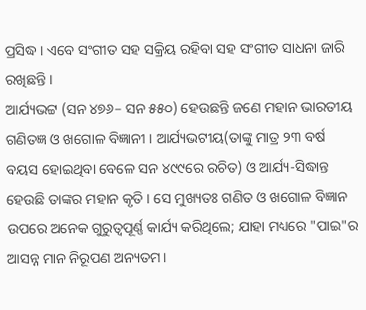ପ୍ରସିଦ୍ଧ । ଏବେ ସଂଗୀତ ସହ ସକ୍ରିୟ ରହିବା ସହ ସଂଗୀତ ସାଧନା ଜାରି ରଖିଛନ୍ତି ।
ଆର୍ଯ୍ୟଭଟ୍ଟ (ସନ ୪୭୬– ସନ ୫୫୦) ହେଉଛନ୍ତି ଜଣେ ମହାନ ଭାରତୀୟ ଗଣିତଜ୍ଞ ଓ ଖଗୋଳ ବିଜ୍ଞାନୀ । ଆର୍ଯ୍ୟଭଟୀୟ(ତାଙ୍କୁ ମାତ୍ର ୨୩ ବର୍ଷ ବୟସ ହୋଇଥିବା ବେଳେ ସନ ୪୯୯ରେ ରଚିତ) ଓ ଆର୍ଯ୍ୟ-ସିଦ୍ଧାନ୍ତ ହେଉଛି ତାଙ୍କର ମହାନ କୃତି । ସେ ମୁଖ୍ୟତଃ ଗଣିତ ଓ ଖଗୋଳ ବିଜ୍ଞାନ ଉପରେ ଅନେକ ଗୁରୁତ୍ୱପୂର୍ଣ୍ଣ କାର୍ଯ୍ୟ କରିଥିଲେ; ଯାହା ମଧ୍ୟରେ "ପାଇ"ର ଆସନ୍ନ ମାନ ନିରୂପଣ ଅନ୍ୟତମ।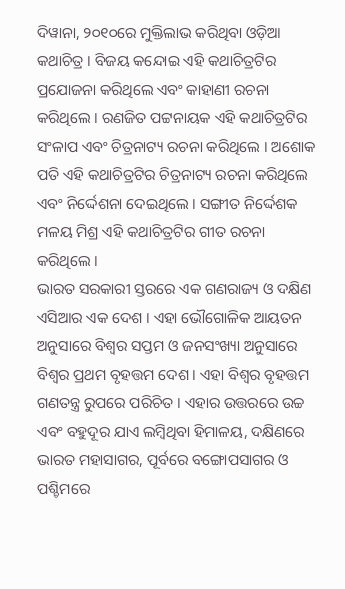ଦିୱାନା, ୨୦୧୦ରେ ମୁକ୍ତିଲାଭ କରିଥିବା ଓଡ଼ିଆ କଥାଚିତ୍ର । ବିଜୟ କନ୍ଦୋଇ ଏହି କଥାଚିତ୍ରଟିର ପ୍ରଯୋଜନା କରିଥିଲେ ଏବଂ କାହାଣୀ ରଚନା କରିଥିଲେ । ରଣଜିତ ପଟ୍ଟନାୟକ ଏହି କଥାଚିତ୍ରଟିର ସଂଳାପ ଏବଂ ଚିତ୍ରନାଟ୍ୟ ରଚନା କରିଥିଲେ । ଅଶୋକ ପତି ଏହି କଥାଚିତ୍ରଟିର ଚିତ୍ରନାଟ୍ୟ ରଚନା କରିଥିଲେ ଏବଂ ନିର୍ଦ୍ଦେଶନା ଦେଇଥିଲେ । ସଙ୍ଗୀତ ନିର୍ଦ୍ଦେଶକ ମଳୟ ମିଶ୍ର ଏହି କଥାଚିତ୍ରଟିର ଗୀତ ରଚନା କରିଥିଲେ ।
ଭାରତ ସରକାରୀ ସ୍ତରରେ ଏକ ଗଣରାଜ୍ୟ ଓ ଦକ୍ଷିଣ ଏସିଆର ଏକ ଦେଶ । ଏହା ଭୌଗୋଳିକ ଆୟତନ ଅନୁସାରେ ବିଶ୍ୱର ସପ୍ତମ ଓ ଜନସଂଖ୍ୟା ଅନୁସାରେ ବିଶ୍ୱର ପ୍ରଥମ ବୃହତ୍ତମ ଦେଶ । ଏହା ବିଶ୍ୱର ବୃହତ୍ତମ ଗଣତନ୍ତ୍ର ରୁପରେ ପରିଚିତ । ଏହାର ଉତ୍ତରରେ ଉଚ୍ଚ ଏବଂ ବହୁଦୂର ଯାଏ ଲମ୍ବିଥିବା ହିମାଳୟ, ଦକ୍ଷିଣରେ ଭାରତ ମହାସାଗର, ପୂର୍ବରେ ବଙ୍ଗୋପସାଗର ଓ ପଶ୍ଚିମରେ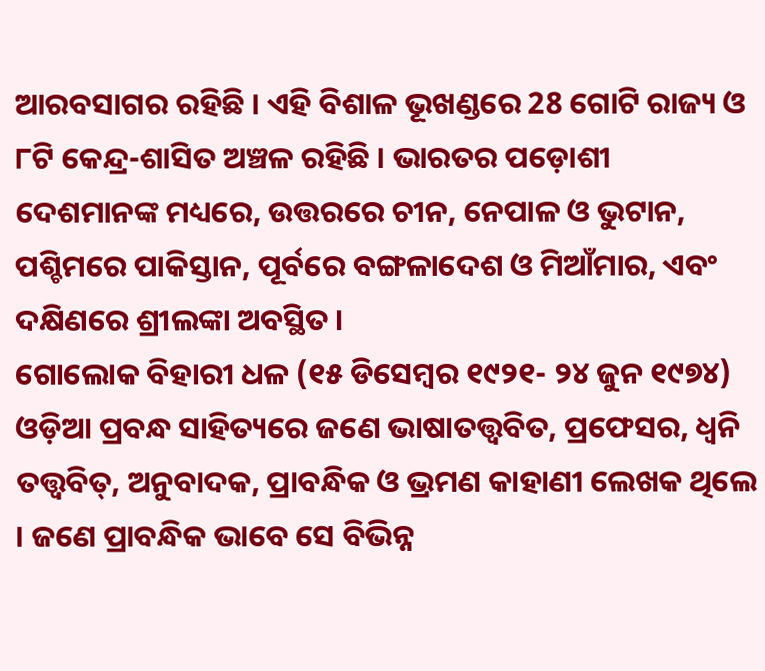ଆରବସାଗର ରହିଛି । ଏହି ବିଶାଳ ଭୂଖଣ୍ଡରେ 28 ଗୋଟି ରାଜ୍ୟ ଓ ୮ଟି କେନ୍ଦ୍ର-ଶାସିତ ଅଞ୍ଚଳ ରହିଛି । ଭାରତର ପଡ଼ୋଶୀ ଦେଶମାନଙ୍କ ମଧ୍ୟରେ, ଉତ୍ତରରେ ଚୀନ, ନେପାଳ ଓ ଭୁଟାନ, ପଶ୍ଚିମରେ ପାକିସ୍ତାନ, ପୂର୍ବରେ ବଙ୍ଗଳାଦେଶ ଓ ମିଆଁମାର, ଏବଂ ଦକ୍ଷିଣରେ ଶ୍ରୀଲଙ୍କା ଅବସ୍ଥିତ ।
ଗୋଲୋକ ବିହାରୀ ଧଳ (୧୫ ଡିସେମ୍ବର ୧୯୨୧- ୨୪ ଜୁନ ୧୯୭୪) ଓଡ଼ିଆ ପ୍ରବନ୍ଧ ସାହିତ୍ୟରେ ଜଣେ ଭାଷାତତ୍ତ୍ୱବିତ, ପ୍ରଫେସର, ଧ୍ୱନି ତତ୍ତ୍ୱବିତ୍, ଅନୁବାଦକ, ପ୍ରାବନ୍ଧିକ ଓ ଭ୍ରମଣ କାହାଣୀ ଲେଖକ ଥିଲେ । ଜଣେ ପ୍ରାବନ୍ଧିକ ଭାବେ ସେ ବିଭିନ୍ନ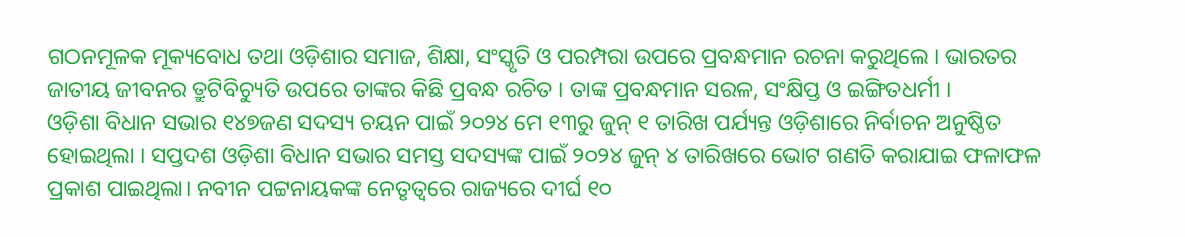ଗଠନମୂଳକ ମୂକ୍ୟବୋଧ ତଥା ଓଡ଼ିଶାର ସମାଜ, ଶିକ୍ଷା, ସଂସ୍କୃତି ଓ ପରମ୍ପରା ଉପରେ ପ୍ରବନ୍ଧମାନ ରଚନା କରୁଥିଲେ । ଭାରତର ଜାତୀୟ ଜୀବନର ତ୍ରୁଟିବିଚ୍ୟୁତି ଉପରେ ତାଙ୍କର କିଛି ପ୍ରବନ୍ଧ ରଚିତ । ତାଙ୍କ ପ୍ରବନ୍ଧମାନ ସରଳ, ସଂକ୍ଷିପ୍ତ ଓ ଇଙ୍ଗିତଧର୍ମୀ ।
ଓଡ଼ିଶା ବିଧାନ ସଭାର ୧୪୭ଜଣ ସଦସ୍ୟ ଚୟନ ପାଇଁ ୨୦୨୪ ମେ ୧୩ରୁ ଜୁନ୍ ୧ ତାରିଖ ପର୍ଯ୍ୟନ୍ତ ଓଡ଼ିଶାରେ ନିର୍ବାଚନ ଅନୁଷ୍ଠିତ ହୋଇଥିଲା । ସପ୍ତଦଶ ଓଡ଼ିଶା ବିଧାନ ସଭାର ସମସ୍ତ ସଦସ୍ୟଙ୍କ ପାଇଁ ୨୦୨୪ ଜୁନ୍ ୪ ତାରିଖରେ ଭୋଟ ଗଣତି କରାଯାଇ ଫଳାଫଳ ପ୍ରକାଶ ପାଇଥିଲା। ନବୀନ ପଟ୍ଟନାୟକଙ୍କ ନେତୃତ୍ୱରେ ରାଜ୍ୟରେ ଦୀର୍ଘ ୧୦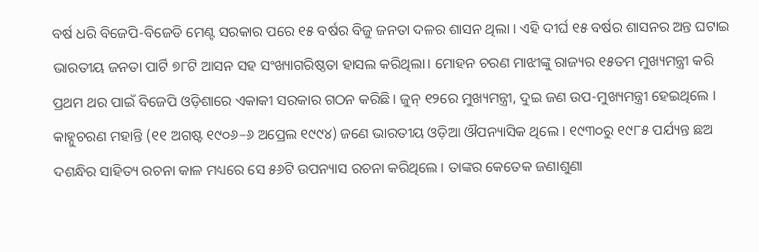ବର୍ଷ ଧରି ବିଜେପି-ବିଜେଡି ମେଣ୍ଟ ସରକାର ପରେ ୧୫ ବର୍ଷର ବିଜୁ ଜନତା ଦଳର ଶାସନ ଥିଲା । ଏହି ଦୀର୍ଘ ୧୫ ବର୍ଷର ଶାସନର ଅନ୍ତ ଘଟାଇ ଭାରତୀୟ ଜନତା ପାର୍ଟି ୭୮ଟି ଆସନ ସହ ସଂଖ୍ୟାଗରିଷ୍ଠତା ହାସଲ କରିଥିଲା। ମୋହନ ଚରଣ ମାଝୀଙ୍କୁ ରାଜ୍ୟର ୧୫ତମ ମୁଖ୍ୟମନ୍ତ୍ରୀ କରି ପ୍ରଥମ ଥର ପାଇଁ ବିଜେପି ଓଡ଼ିଶାରେ ଏକାକୀ ସରକାର ଗଠନ କରିଛି। ଜୁନ୍ ୧୨ରେ ମୁଖ୍ୟମନ୍ତ୍ରୀ, ଦୁଇ ଜଣ ଉପ-ମୁଖ୍ୟମନ୍ତ୍ରୀ ହେଇଥିଲେ ।
କାହ୍ନୁଚରଣ ମହାନ୍ତି (୧୧ ଅଗଷ୍ଟ ୧୯୦୬–୬ ଅପ୍ରେଲ ୧୯୯୪) ଜଣେ ଭାରତୀୟ ଓଡ଼ିଆ ଔପନ୍ୟାସିକ ଥିଲେ । ୧୯୩୦ରୁ ୧୯୮୫ ପର୍ଯ୍ୟନ୍ତ ଛଅ ଦଶନ୍ଧିର ସାହିତ୍ୟ ରଚନା କାଳ ମଧ୍ୟରେ ସେ ୫୬ଟି ଉପନ୍ୟାସ ରଚନା କରିଥିଲେ । ତାଙ୍କର କେତେକ ଜଣାଶୁଣା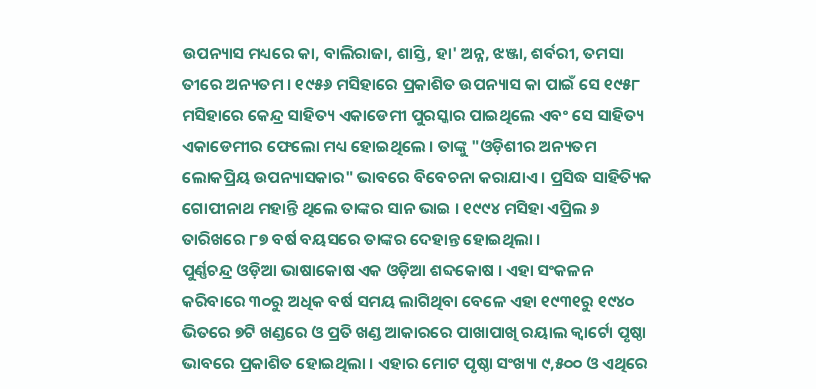ଉପନ୍ୟାସ ମଧ୍ୟରେ କା, ବାଲିରାଜା, ଶାସ୍ତି, ହା' ଅନ୍ନ, ଝଞ୍ଜା, ଶର୍ବରୀ, ତମସା ତୀରେ ଅନ୍ୟତମ । ୧୯୫୬ ମସିହାରେ ପ୍ରକାଶିତ ଉପନ୍ୟାସ କା ପାଇଁ ସେ ୧୯୫୮ ମସିହାରେ କେନ୍ଦ୍ର ସାହିତ୍ୟ ଏକାଡେମୀ ପୁରସ୍କାର ପାଇଥିଲେ ଏବଂ ସେ ସାହିତ୍ୟ ଏକାଡେମୀର ଫେଲୋ ମଧ୍ୟ ହୋଇଥିଲେ । ତାଙ୍କୁ "ଓଡ଼ିଶୀର ଅନ୍ୟତମ ଲୋକପ୍ରିୟ ଉପନ୍ୟାସକାର" ଭାବରେ ବିବେଚନା କରାଯାଏ । ପ୍ରସିଦ୍ଧ ସାହିତ୍ୟିକ ଗୋପୀନାଥ ମହାନ୍ତି ଥିଲେ ତାଙ୍କର ସାନ ଭାଇ । ୧୯୯୪ ମସିହା ଏପ୍ରିଲ ୬ ତାରିଖରେ ୮୭ ବର୍ଷ ବୟସରେ ତାଙ୍କର ଦେହାନ୍ତ ହୋଇଥିଲା ।
ପୁର୍ଣ୍ଣଚନ୍ଦ୍ର ଓଡ଼ିଆ ଭାଷାକୋଷ ଏକ ଓଡ଼ିଆ ଶବ୍ଦକୋଷ । ଏହା ସଂକଳନ କରିବାରେ ୩୦ରୁ ଅଧିକ ବର୍ଷ ସମୟ ଲାଗିଥିବା ବେଳେ ଏହା ୧୯୩୧ରୁ ୧୯୪୦ ଭିତରେ ୭ଟି ଖଣ୍ଡରେ ଓ ପ୍ରତି ଖଣ୍ଡ ଆକାରରେ ପାଖାପାଖି ରୟାଲ କ୍ୱାର୍ଟୋ ପୃଷ୍ଠା ଭାବରେ ପ୍ରକାଶିତ ହୋଇଥିଲା । ଏହାର ମୋଟ ପୃଷ୍ଠା ସଂଖ୍ୟା ୯,୫୦୦ ଓ ଏଥିରେ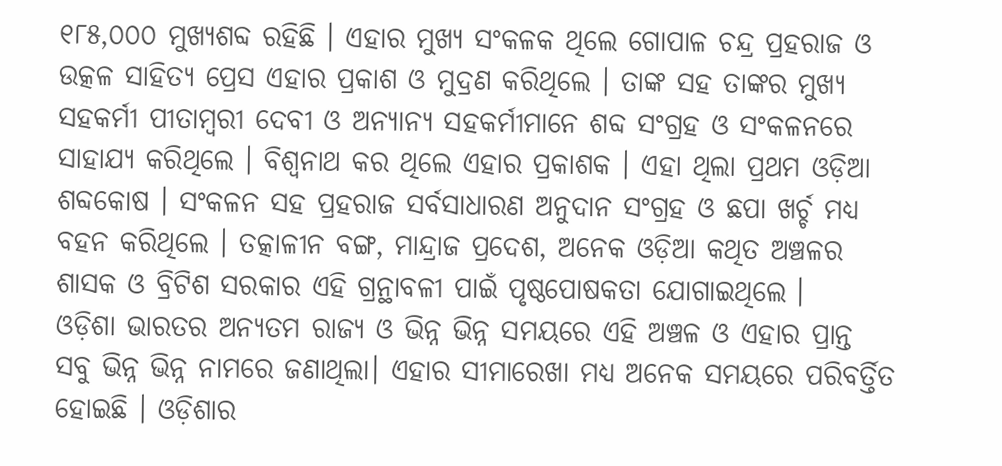୧୮୫,୦୦୦ ମୁଖ୍ୟଶବ୍ଦ ରହିଛି । ଏହାର ମୁଖ୍ୟ ସଂକଳକ ଥିଲେ ଗୋପାଳ ଚନ୍ଦ୍ର ପ୍ରହରାଜ ଓ ଉତ୍କଳ ସାହିତ୍ୟ ପ୍ରେସ ଏହାର ପ୍ରକାଶ ଓ ମୁଦ୍ରଣ କରିଥିଲେ । ତାଙ୍କ ସହ ତାଙ୍କର ମୁଖ୍ୟ ସହକର୍ମୀ ପୀତାମ୍ବରୀ ଦେବୀ ଓ ଅନ୍ୟାନ୍ୟ ସହକର୍ମୀମାନେ ଶବ୍ଦ ସଂଗ୍ରହ ଓ ସଂକଳନରେ ସାହାଯ୍ୟ କରିଥିଲେ । ବିଶ୍ୱନାଥ କର ଥିଲେ ଏହାର ପ୍ରକାଶକ । ଏହା ଥିଲା ପ୍ରଥମ ଓଡ଼ିଆ ଶବ୍ଦକୋଷ । ସଂକଳନ ସହ ପ୍ରହରାଜ ସର୍ବସାଧାରଣ ଅନୁଦାନ ସଂଗ୍ରହ ଓ ଛପା ଖର୍ଚ୍ଚ ମଧ୍ୟ ବହନ କରିଥିଲେ । ତତ୍କାଳୀନ ବଙ୍ଗ, ମାନ୍ଦ୍ରାଜ ପ୍ରଦେଶ, ଅନେକ ଓଡ଼ିଆ କଥିତ ଅଞ୍ଚଳର ଶାସକ ଓ ବ୍ରିଟିଶ ସରକାର ଏହି ଗ୍ରନ୍ଥାବଳୀ ପାଇଁ ପୃଷ୍ଠପୋଷକତା ଯୋଗାଇଥିଲେ ।
ଓଡ଼ିଶା ଭାରତର ଅନ୍ୟତମ ରାଜ୍ୟ ଓ ଭିନ୍ନ ଭିନ୍ନ ସମୟରେ ଏହି ଅଞ୍ଚଳ ଓ ଏହାର ପ୍ରାନ୍ତ ସବୁ ଭିନ୍ନ ଭିନ୍ନ ନାମରେ ଜଣାଥିଲା। ଏହାର ସୀମାରେଖା ମଧ୍ୟ ଅନେକ ସମୟରେ ପରିବର୍ତ୍ତିତ ହୋଇଛି । ଓଡ଼ିଶାର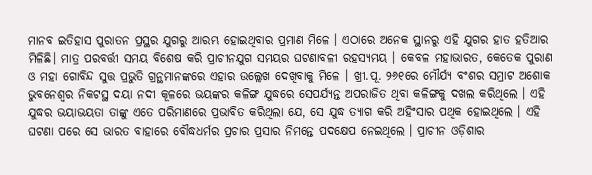ମାନବ ଇତିହାସ ପୁରାତନ ପ୍ରସ୍ଥର ଯୁଗରୁ ଆରମ୍ଭ ହୋଇଥିବାର ପ୍ରମାଣ ମିଳେ । ଏଠାରେ ଅନେକ ସ୍ଥାନରୁ ଏହି ଯୁଗର ହାତ ହତିଆର ମିଳିଛି। ମାତ୍ର ପରବର୍ତ୍ତୀ ସମୟ ବିଶେଷ କରି ପ୍ରାଚୀନଯୁଗ ସମୟର ଘଟଣାବଳୀ ରହସ୍ୟମୟ । କେବଳ ମହାଭାରତ, କେତେକ ପୁରାଣ ଓ ମହା ଗୋବିନ୍ଦ ସୁତ୍ତ ପ୍ରଭୁତି ଗ୍ରନ୍ଥମାନଙ୍କରେ ଏହାର ଉଲ୍ଲେଖ ଦେଖିବାକୁ ମିଳେ । ଖ୍ରୀ.ପୂ. ୨୬୧ରେ ମୌର୍ଯ୍ୟ ବଂଶର ସମ୍ରାଟ ଅଶୋକ ଭୁବନେଶ୍ୱର ନିକଟସ୍ଥ ଦୟା ନଦୀ କୂଳରେ ଭୟଙ୍କର କଳିଙ୍ଗ ଯୁଦ୍ଧରେ ସେପର୍ଯ୍ୟନ୍ତ ଅପରାଜିତ ଥିବା କଳିଙ୍ଗକୁ ଦଖଲ କରିଥିଲେ । ଏହି ଯୁଦ୍ଧର ଭୟାଭୟତା ତାଙ୍କୁ ଏତେ ପରିମାଣରେ ପ୍ରଭାବିତ କରିଥିଲା ଯେ, ସେ ଯୁଦ୍ଧ ତ୍ୟାଗ କରି ଅହିଂସାର ପଥିକ ହୋଇଥିଲେ । ଏହି ଘଟଣା ପରେ ସେ ଭାରତ ବାହାରେ ବୌଦ୍ଧଧର୍ମର ପ୍ରଚାର ପ୍ରସାର ନିମନ୍ତେ ପଦକ୍ଷେପ ନେଇଥିଲେ । ପ୍ରାଚୀନ ଓଡ଼ିଶାର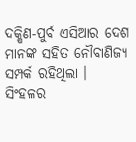ଦକ୍ଷିଣ-ପୁର୍ବ ଏସିଆର ଦେଶ ମାନଙ୍କ ସହିତ ନୌବାଣିଜ୍ୟ ସମ୍ପର୍କ ରହିଥିଲା । ସିଂହଳର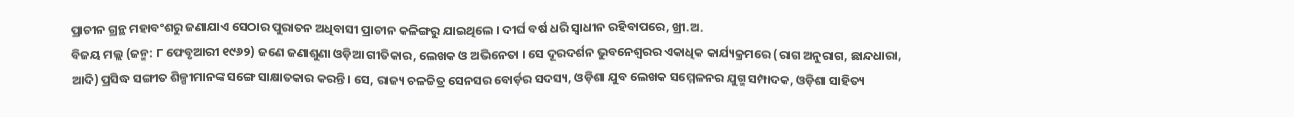ପ୍ରାଚୀନ ଗ୍ରନ୍ଥ ମହାବଂଶରୁ ଜଣାଯାଏ ସେଠାର ପୁରାତନ ଅଧିବାସୀ ପ୍ରାଚୀନ କଳିଙ୍ଗରୁ ଯାଇଥିଲେ । ଦୀର୍ଘ ବର୍ଷ ଧରି ସ୍ୱାଧୀନ ରହିବାପରେ, ଖ୍ରୀ.ଅ.
ବିଜୟ ମଲ୍ଲ (ଜନ୍ମ: ୮ ଫେବୃଆରୀ ୧୯୬୨) ଜଣେ ଜଣାଶୁଣା ଓଡ଼ିଆ ଗୀତିକାର, ଲେଖକ ଓ ଅଭିନେତା । ସେ ଦୂରଦର୍ଶନ ଭୁବନେଶ୍ୱରର ଏକାଧିକ କାର୍ଯ୍ୟକ୍ରମରେ (ରାଗ ଅନୁରାଗ, ଛାନ୍ଦଧାରା, ଆଦି) ପ୍ରସିଦ୍ଧ ସଙ୍ଗୀତ ଶିଳ୍ପୀମାନଙ୍କ ସଙ୍ଗେ ସାକ୍ଷାତକାର କରନ୍ତି । ସେ, ରାଜ୍ୟ ଚଳଚ୍ଚିତ୍ର ସେନସର ବୋର୍ଡ଼ର ସଦସ୍ୟ, ଓଡ଼ିଶା ଯୁବ ଲେଖକ ସମ୍ମେଳନର ଯୁଗ୍ମ ସମ୍ପାଦକ, ଓଡ଼ିଶା ସାହିତ୍ୟ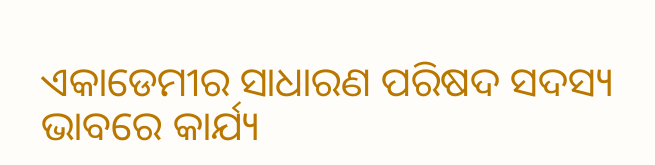ଏକାଡେମୀର ସାଧାରଣ ପରିଷଦ ସଦସ୍ୟ ଭାବରେ କାର୍ଯ୍ୟ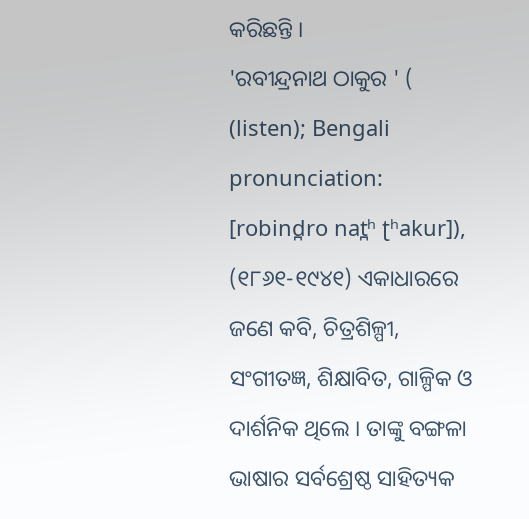କରିଛନ୍ତି ।
'ରବୀନ୍ଦ୍ରନାଥ ଠାକୁର ' ( (listen); Bengali pronunciation: [robind̪ro nat̪ʰ ʈʰakur]), (୧୮୬୧-୧୯୪୧) ଏକାଧାରରେ ଜଣେ କବି, ଚିତ୍ରଶିଳ୍ପୀ, ସଂଗୀତଜ୍ଞ, ଶିକ୍ଷାବିତ, ଗାଳ୍ପିକ ଓ ଦାର୍ଶନିକ ଥିଲେ । ତାଙ୍କୁ ବଙ୍ଗଳା ଭାଷାର ସର୍ବଶ୍ରେଷ୍ଠ ସାହିତ୍ୟକ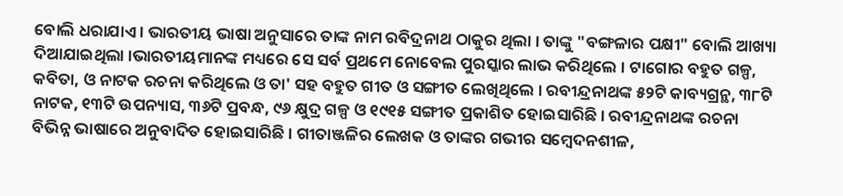ବୋଲି ଧରାଯାଏ । ଭାରତୀୟ ଭାଷା ଅନୁସାରେ ତାଙ୍କ ନାମ ରବିଦ୍ରନାଥ ଠାକୁର ଥିଲା । ତାଙ୍କୁ "ବଙ୍ଗଳାର ପକ୍ଷୀ" ବୋଲି ଆଖ୍ୟା ଦିଆଯାଇଥିଲା ।ଭାରତୀୟମାନଙ୍କ ମଧ୍ୟରେ ସେ ସର୍ବ ପ୍ରଥମେ ନୋବେଲ ପୁରସ୍କାର ଲାଭ କରିଥିଲେ । ଟାଗୋର ବହୁତ ଗଳ୍ପ, କବିତା, ଓ ନାଟକ ରଚନା କରିଥିଲେ ଓ ତା' ସହ ବହୁତ ଗୀତ ଓ ସଙ୍ଗୀତ ଲେଖିଥିଲେ । ରବୀନ୍ଦ୍ରନାଥଙ୍କ ୫୨ଟି କାବ୍ୟଗ୍ରନ୍ଥ, ୩୮ଟି ନାଟକ, ୧୩ଟି ଉପନ୍ୟାସ, ୩୬ଟି ପ୍ରବନ୍ଧ, ୯୬ କ୍ଷୁଦ୍ର ଗଳ୍ପ ଓ ୧୯୧୫ ସଙ୍ଗୀତ ପ୍ରକାଶିତ ହୋଇସାରିଛି । ରବୀନ୍ଦ୍ରନାଥଙ୍କ ରଚନା ବିଭିନ୍ନ ଭାଷାରେ ଅନୁବାଦିତ ହୋଇସାରିଛି । ଗୀତାଞ୍ଜଳିର ଲେଖକ ଓ ତାଙ୍କର ଗଭୀର ସମ୍ବେଦନଶୀଳ,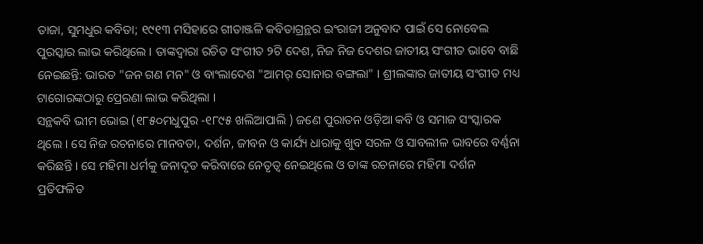ତାଜା, ସୁମଧୁର କବିତା; ୧୯୧୩ ମସିହାରେ ଗୀତାଞ୍ଜଳି କବିତାଗ୍ରନ୍ଥର ଇଂରାଜୀ ଅନୁବାଦ ପାଇଁ ସେ ନୋବେଲ ପୁରସ୍କାର ଲାଭ କରିଥିଲେ । ତାଙ୍କଦ୍ୱାରା ରଚିତ ସଂଗୀତ ୨ଟି ଦେଶ, ନିଜ ନିଜ ଦେଶର ଜାତୀୟ ସଂଗୀତ ଭାବେ ବାଛି ନେଇଛନ୍ତି: ଭାରତ "ଜନ ଗଣ ମନ" ଓ ବାଂଲାଦେଶ "ଆମର୍ ସୋନାର ବଙ୍ଗଲା" । ଶ୍ରୀଲଙ୍କାର ଜାତୀୟ ସଂଗୀତ ମଧ୍ୟ ଟାଗୋରଙ୍କଠାରୁ ପ୍ରେରଣା ଲାଭ କରିଥିଲା ।
ସନ୍ଥକବି ଭୀମ ଭୋଇ (୧୮୫୦ମଧୁପୁର -୧୮୯୫ ଖଲିଆପାଲି ) ଜଣେ ପୁରାତନ ଓଡ଼ିଆ କବି ଓ ସମାଜ ସଂସ୍କାରକ ଥିଲେ । ସେ ନିଜ ରଚନାରେ ମାନବତା, ଦର୍ଶନ, ଜୀବନ ଓ କାର୍ଯ୍ୟ ଧାରାକୁ ଖୁବ ସରଳ ଓ ସାବଲୀଳ ଭାବରେ ବର୍ଣ୍ଣନା କରିଛନ୍ତି । ସେ ମହିମା ଧର୍ମକୁ ଜନାଦୃତ କରିବାରେ ନେତୃତ୍ୱ ନେଇଥିଲେ ଓ ତାଙ୍କ ରଚନାରେ ମହିମା ଦର୍ଶନ ପ୍ରତିଫଳିତ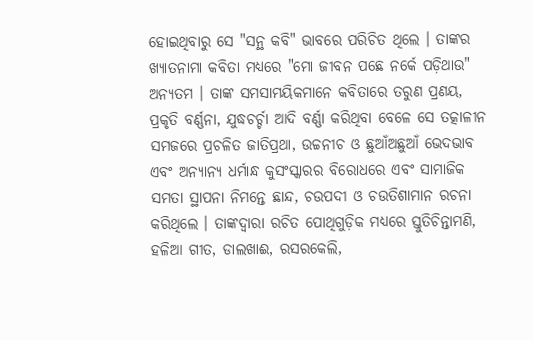ହୋଇଥିବାରୁ ସେ "ସନ୍ଥ କବି" ଭାବରେ ପରିଚିତ ଥିଲେ । ତାଙ୍କର ଖ୍ୟାତନାମା କବିତା ମଧ୍ୟରେ "ମୋ ଜୀବନ ପଛେ ନର୍କେ ପଡ଼ିଥାଉ" ଅନ୍ୟତମ । ତାଙ୍କ ସମସାମୟିକମାନେ କବିତାରେ ତରୁଣ ପ୍ରଣୟ, ପ୍ରକୃତି ବର୍ଣ୍ଣନା, ଯୁଦ୍ଧଚର୍ଚ୍ଚା ଆଦି ବର୍ଣ୍ଣା କରିଥିବା ବେଳେ ସେ ତତ୍କାଳୀନ ସମଜରେ ପ୍ରଚଳିତ ଜାତିପ୍ରଥା, ଉଚ୍ଚନୀଚ ଓ ଛୁଆଁଅଛୁଆଁ ଭେଦଭାବ ଏବଂ ଅନ୍ୟାନ୍ୟ ଧର୍ମାନ୍ଧ କୁସଂସ୍କାରର ବିରୋଧରେ ଏବଂ ସାମାଜିକ ସମତା ସ୍ଥାପନା ନିମନ୍ତେ ଛାନ୍ଦ, ଚଉପଦୀ ଓ ଚଉତିଶାମାନ ରଚନା କରିଥିଲେ । ତାଙ୍କଦ୍ୱାରା ରଚିତ ପୋଥିଗୁଡ଼ିକ ମଧ୍ୟରେ ସ୍ତୁତିଚିନ୍ତାମଣି, ହଳିଆ ଗୀତ, ଡାଲଖାଈ, ରସରକେଲି,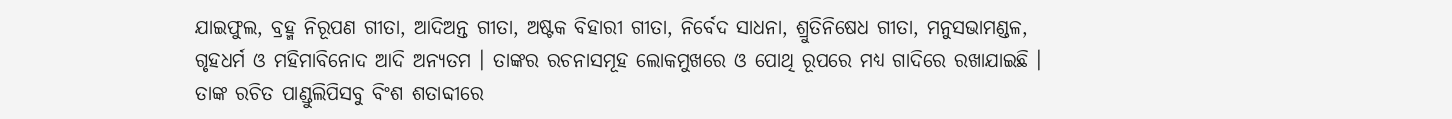ଯାଇଫୁଲ, ବ୍ରହ୍ମ ନିରୂପଣ ଗୀତା, ଆଦିଅନ୍ତ ଗୀତା, ଅଷ୍ଟକ ବିହାରୀ ଗୀତା, ନିର୍ବେଦ ସାଧନା, ଶ୍ରୁତିନିଷେଧ ଗୀତା, ମନୁସଭାମଣ୍ଡଳ, ଗୃହଧର୍ମ ଓ ମହିମାବିନୋଦ ଆଦି ଅନ୍ୟତମ । ତାଙ୍କର ରଚନାସମୂହ ଲୋକମୁଖରେ ଓ ପୋଥି ରୂପରେ ମଧ୍ୟ ଗାଦିରେ ରଖାଯାଇଛି । ତାଙ୍କ ରଚିତ ପାଣ୍ଡୁଲିପିସବୁ ବିଂଶ ଶତାବ୍ଦୀରେ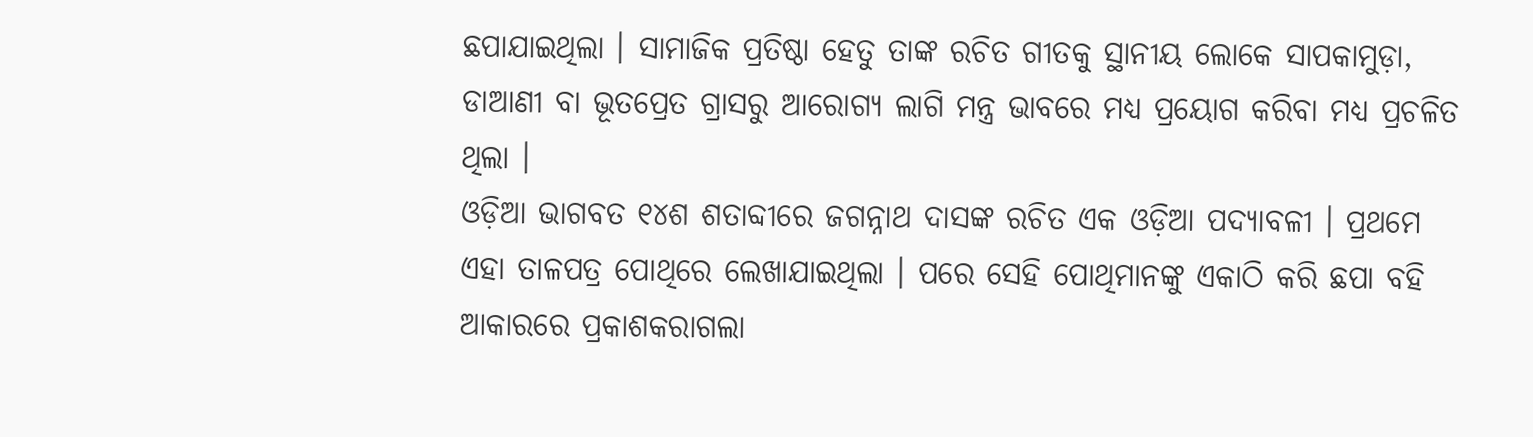ଛପାଯାଇଥିଲା । ସାମାଜିକ ପ୍ରତିଷ୍ଠା ହେତୁ ତାଙ୍କ ରଚିତ ଗୀତକୁ ସ୍ଥାନୀୟ ଲୋକେ ସାପକାମୁଡ଼ା, ଡାଆଣୀ ବା ଭୂତପ୍ରେତ ଗ୍ରାସରୁ ଆରୋଗ୍ୟ ଲାଗି ମନ୍ତ୍ର ଭାବରେ ମଧ୍ୟ ପ୍ରୟୋଗ କରିବା ମଧ୍ୟ ପ୍ରଚଳିତ ଥିଲା ।
ଓଡ଼ିଆ ଭାଗବତ ୧୪ଶ ଶତାବ୍ଦୀରେ ଜଗନ୍ନାଥ ଦାସଙ୍କ ରଚିତ ଏକ ଓଡ଼ିଆ ପଦ୍ୟାବଳୀ । ପ୍ରଥମେ ଏହା ତାଳପତ୍ର ପୋଥିରେ ଲେଖାଯାଇଥିଲା । ପରେ ସେହି ପୋଥିମାନଙ୍କୁ ଏକାଠି କରି ଛପା ବହି ଆକାରରେ ପ୍ରକାଶକରାଗଲା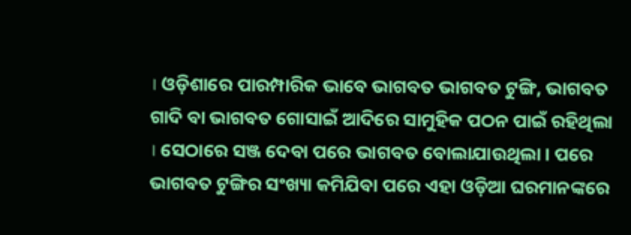। ଓଡ଼ିଶାରେ ପାରମ୍ପାରିକ ଭାବେ ଭାଗବତ ଭାଗବତ ଟୁଙ୍ଗି, ଭାଗବତ ଗାଦି ବା ଭାଗବତ ଗୋସାଇଁ ଆଦିରେ ସାମୁହିକ ପଠନ ପାଇଁ ରହିଥିଲା । ସେଠାରେ ସଞ୍ଜ ଦେବା ପରେ ଭାଗବତ ବୋଲାଯାଉଥିଲା । ପରେ ଭାଗବତ ଟୁଙ୍ଗିର ସଂଖ୍ୟା କମିଯିବା ପରେ ଏହା ଓଡ଼ିଆ ଘରମାନଙ୍କରେ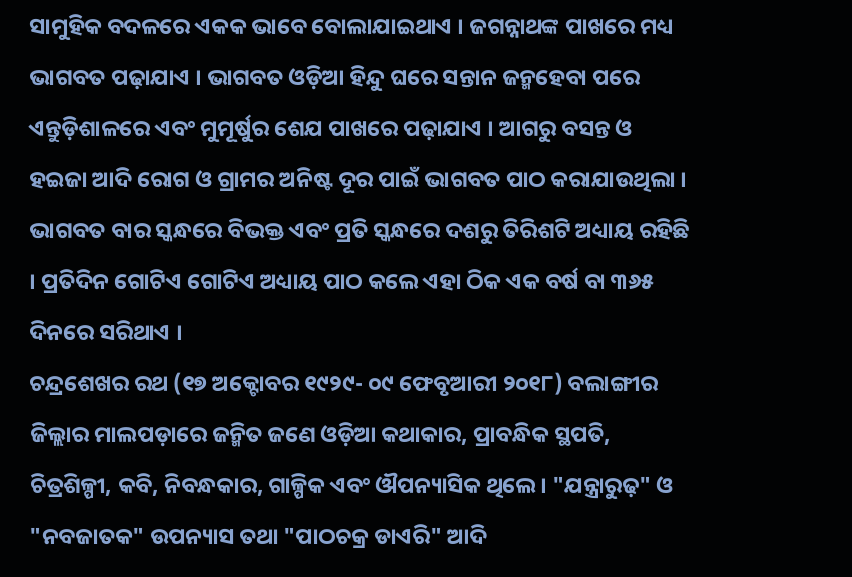ସାମୁହିକ ବଦଳରେ ଏକକ ଭାବେ ବୋଲାଯାଇଥାଏ । ଜଗନ୍ନାଥଙ୍କ ପାଖରେ ମଧ୍ୟ ଭାଗବତ ପଢ଼ାଯାଏ । ଭାଗବତ ଓଡ଼ିଆ ହିନ୍ଦୁ ଘରେ ସନ୍ତାନ ଜନ୍ମହେବା ପରେ ଏନ୍ତୁଡ଼ିଶାଳରେ ଏବଂ ମୁମୂର୍ଷୁର ଶେଯ ପାଖରେ ପଢ଼ାଯାଏ । ଆଗରୁ ବସନ୍ତ ଓ ହଇଜା ଆଦି ରୋଗ ଓ ଗ୍ରାମର ଅନିଷ୍ଟ ଦୂର ପାଇଁ ଭାଗବତ ପାଠ କରାଯାଉଥିଲା । ଭାଗବତ ବାର ସ୍କନ୍ଧରେ ବିଭକ୍ତ ଏବଂ ପ୍ରତି ସ୍କନ୍ଧରେ ଦଶରୁ ତିରିଶଟି ଅଧ୍ୟାୟ ରହିଛି । ପ୍ରତିଦିନ ଗୋଟିଏ ଗୋଟିଏ ଅଧ୍ୟାୟ ପାଠ କଲେ ଏହା ଠିକ ଏକ ବର୍ଷ ବା ୩୬୫ ଦିନରେ ସରିଥାଏ ।
ଚନ୍ଦ୍ରଶେଖର ରଥ (୧୭ ଅକ୍ଟୋବର ୧୯୨୯- ୦୯ ଫେବୃଆରୀ ୨୦୧୮) ବଲାଙ୍ଗୀର ଜିଲ୍ଲାର ମାଲପଡ଼ାରେ ଜନ୍ମିତ ଜଣେ ଓଡ଼ିଆ କଥାକାର, ପ୍ରାବନ୍ଧିକ ସ୍ଥପତି, ଚିତ୍ରଶିଳ୍ପୀ, କବି, ନିବନ୍ଧକାର, ଗାଳ୍ପିକ ଏବଂ ଔପନ୍ୟାସିକ ଥିଲେ । "ଯନ୍ତ୍ରାରୁଢ଼" ଓ "ନବଜାତକ" ଉପନ୍ୟାସ ତଥା "ପାଠଚକ୍ର ଡାଏରି" ଆଦି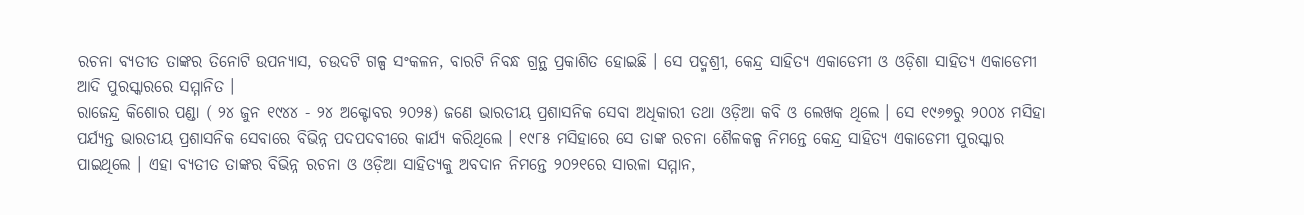ରଚନା ବ୍ୟତୀତ ତାଙ୍କର ତିନୋଟି ଉପନ୍ୟାସ, ଚଉଦଟି ଗଳ୍ପ ସଂକଳନ, ବାରଟି ନିବନ୍ଧ ଗ୍ରନ୍ଥ ପ୍ରକାଶିତ ହୋଇଛି । ସେ ପଦ୍ମଶ୍ରୀ, କେନ୍ଦ୍ର ସାହିତ୍ୟ ଏକାଡେମୀ ଓ ଓଡ଼ିଶା ସାହିତ୍ୟ ଏକାଡେମୀ ଆଦି ପୁରସ୍କାରରେ ସମ୍ମାନିତ ।
ରାଜେନ୍ଦ୍ର କିଶୋର ପଣ୍ଡା ( ୨୪ ଜୁନ ୧୯୪୪ - ୨୪ ଅକ୍ଟୋବର ୨୦୨୫) ଜଣେ ଭାରତୀୟ ପ୍ରଶାସନିକ ସେବା ଅଧିକାରୀ ତଥା ଓଡ଼ିଆ କବି ଓ ଲେଖକ ଥିଲେ । ସେ ୧୯୬୭ରୁ ୨୦୦୪ ମସିହା ପର୍ଯ୍ୟନ୍ତ ଭାରତୀୟ ପ୍ରଶାସନିକ ସେବାରେ ବିଭିନ୍ନ ପଦପଦବୀରେ କାର୍ଯ୍ୟ କରିଥିଲେ । ୧୯୮୫ ମସିହାରେ ସେ ତାଙ୍କ ରଚନା ଶୈଳକଳ୍ପ ନିମନ୍ତେ କେନ୍ଦ୍ର ସାହିତ୍ୟ ଏକାଡେମୀ ପୁରସ୍କାର ପାଇଥିଲେ । ଏହା ବ୍ୟତୀତ ତାଙ୍କର ବିଭିନ୍ନ ରଚନା ଓ ଓଡ଼ିଆ ସାହିତ୍ୟକୁ ଅବଦାନ ନିମନ୍ତେ ୨୦୨୧ରେ ସାରଳା ସମ୍ମାନ,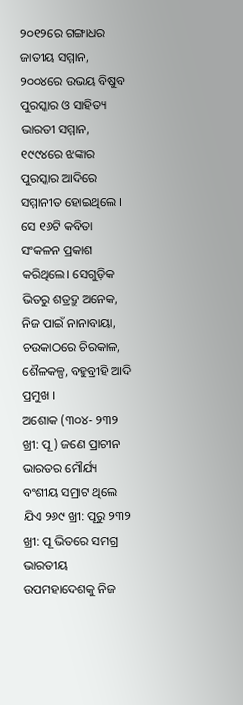୨୦୧୨ରେ ଗଙ୍ଗାଧର ଜାତୀୟ ସମ୍ମାନ, ୨୦୦୪ରେ ଉଭୟ ବିଷୁବ ପୁରସ୍କାର ଓ ସାହିତ୍ୟ ଭାରତୀ ସମ୍ମାନ, ୧୯୯୪ରେ ଝଙ୍କାର ପୁରସ୍କାର ଆଦିରେ ସମ୍ମାନୀତ ହୋଇଥିଲେ । ସେ ୧୬ଟି କବିତା ସଂକଳନ ପ୍ରକାଶ କରିଥିଲେ। ସେଗୁଡ଼ିକ ଭିତରୁ ଶତ୍ରଦ୍ରୁ ଅନେକ, ନିଜ ପାଇଁ ନାନାବାୟା, ଚଉକାଠରେ ଚିରକାଳ, ଶୈଳକଳ୍ପ, ବହୁବ୍ରୀହି ଆଦି ପ୍ରମୁଖ ।
ଅଶୋକ (୩୦୪- ୨୩୨ ଖ୍ରୀ: ପୂ ) ଜଣେ ପ୍ରାଚୀନ ଭାରତର ମୌର୍ଯ୍ୟ ବଂଶୀୟ ସମ୍ରାଟ ଥିଲେ ଯିଏ ୨୬୯ ଖ୍ରୀ: ପୂରୁ ୨୩୨ ଖ୍ରୀ: ପୂ ଭିତରେ ସମଗ୍ର ଭାରତୀୟ ଉପମହାଦେଶକୁ ନିଜ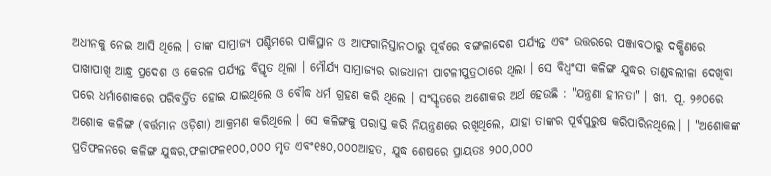ଅଧୀନକୁ ନେଇ ଆସି ଥିଲେ । ତାଙ୍କ ସାମ୍ରାଜ୍ୟ ପଶ୍ଚିମରେ ପାକିସ୍ଥାନ ଓ ଆଫଗାନିସ୍ତାନଠାରୁ ପୂର୍ବରେ ବଙ୍ଗଳାଦେଶ ପର୍ଯ୍ୟନ୍ତ ଏବଂ ଉତ୍ତରରେ ପଞ୍ଜାବଠାରୁ ଦକ୍ଷିଣରେ ପାଖାପାଖି ଆନ୍ଧ୍ର ପ୍ରଦେଶ ଓ କେରଳ ପର୍ଯ୍ୟନ୍ତ ବିସ୍ତୃତ ଥିଲା । ମୌର୍ଯ୍ୟ ସାମ୍ରାଜ୍ୟର ରାଜଧାନୀ ପାଟଳୀପୁତ୍ରଠାରେ ଥିଲା । ସେ ବିଧ୍ୱଂସୀ କଳିଙ୍ଗ ଯୁଦ୍ଧର ତାଣ୍ଡବଲୀଳା ଦେଖିବା ପରେ ଧର୍ମାଶୋକରେ ପରିବର୍ତ୍ତିତ ହୋଇ ଯାଇଥିଲେ ଓ ବୌଦ୍ଧ ଧର୍ମ ଗ୍ରହଣ କରି ଥିଲେ । ସଂସ୍କୃତରେ ଅଶୋକର ଅର୍ଥ ହେଉଛି : "ଯନ୍ତ୍ରଣା ହୀନତା" । ଖୀ. ପୂ. ୨୬୦ରେ ଅଶୋକ କଳିଙ୍ଗ (ବର୍ତ୍ତମାନ ଓଡ଼ିଶା) ଆକ୍ରମଣ କରିଥିଲେ । ସେ କଳିଙ୍ଗକୁ ପରାସ୍ତ କରି ନିୟନ୍ତ୍ରଣରେ ରଖିଥିଲେ, ଯାହା ତାଙ୍କର ପୂର୍ବପୁରୁଷ କରିପାରିନଥିଲେ। । "ଅଶୋକଙ୍କ ପ୍ରତିଫଳନରେ କଳିଙ୍ଗ ଯୁଦ୍ଧର,ଫଳାଫଳ୧୦୦,୦୦୦ ମୃତ ଏବଂ୧୫୦,୦୦୦ଆହତ, ଯୁଦ୍ଧ ଶେଷରେ ପ୍ରାୟତଃ ୨୦୦,୦୦୦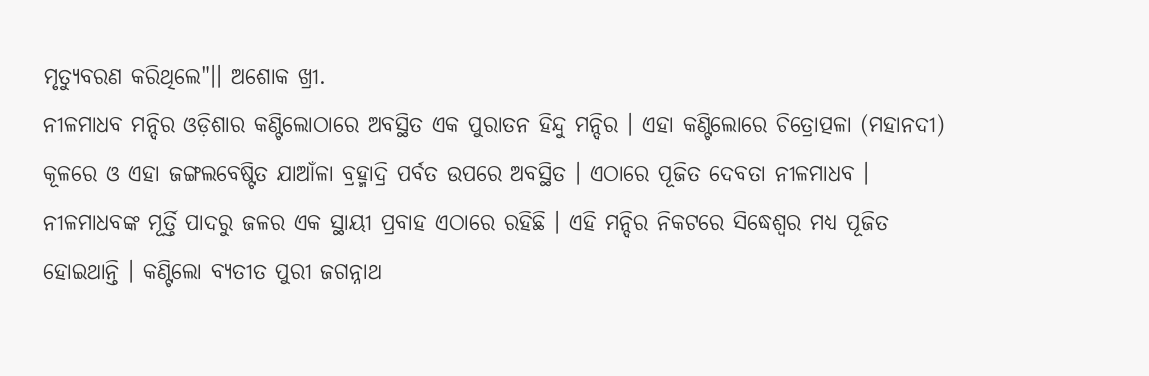ମୃତ୍ୟୁବରଣ କରିଥିଲେ"।। ଅଶୋକ ଖ୍ରୀ.
ନୀଳମାଧବ ମନ୍ଦିର ଓଡ଼ିଶାର କଣ୍ଟିଲୋଠାରେ ଅବସ୍ଥିତ ଏକ ପୁରାତନ ହିନ୍ଦୁ ମନ୍ଦିର । ଏହା କଣ୍ଟିଲୋରେ ଚିତ୍ରୋତ୍ପଳା (ମହାନଦୀ) କୂଳରେ ଓ ଏହା ଜଙ୍ଗଲବେଷ୍ଟିତ ଯାଆଁଳା ବ୍ରହ୍ମାଦ୍ରି ପର୍ବତ ଉପରେ ଅବସ୍ଥିତ । ଏଠାରେ ପୂଜିତ ଦେବତା ନୀଳମାଧବ । ନୀଳମାଧବଙ୍କ ମୂର୍ତ୍ତି ପାଦରୁ ଜଳର ଏକ ସ୍ଥାୟୀ ପ୍ରବାହ ଏଠାରେ ରହିଛି । ଏହି ମନ୍ଦିର ନିକଟରେ ସିଦ୍ଧେଶ୍ୱର ମଧ୍ୟ ପୂଜିତ ହୋଇଥାନ୍ତି । କଣ୍ଟିଲୋ ବ୍ୟତୀତ ପୁରୀ ଜଗନ୍ନାଥ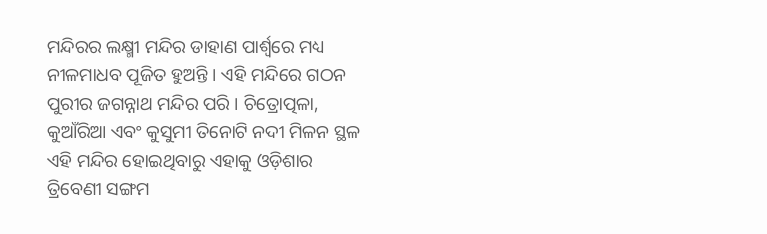ମନ୍ଦିରର ଲକ୍ଷ୍ମୀ ମନ୍ଦିର ଡାହାଣ ପାର୍ଶ୍ୱରେ ମଧ୍ୟ ନୀଳମାଧବ ପୂଜିତ ହୁଅନ୍ତି । ଏହି ମନ୍ଦିରେ ଗଠନ ପୁରୀର ଜଗନ୍ନାଥ ମନ୍ଦିର ପରି । ଚିତ୍ରୋତ୍ପଳା, କୁଆଁରିଆ ଏବଂ କୁସୁମୀ ତିନୋଟି ନଦୀ ମିଳନ ସ୍ଥଳ ଏହି ମନ୍ଦିର ହୋଇଥିବାରୁ ଏହାକୁ ଓଡ଼ିଶାର ତ୍ରିବେଣୀ ସଙ୍ଗମ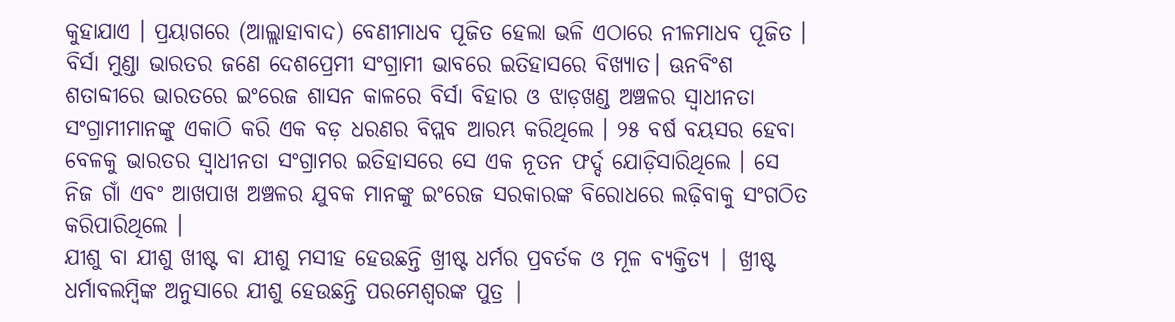କୁହାଯାଏ । ପ୍ରୟାଗରେ (ଆଲ୍ଲାହାବାଦ) ବେଣୀମାଧବ ପୂଜିତ ହେଲା ଭଳି ଏଠାରେ ନୀଳମାଧବ ପୂଜିତ ।
ବିର୍ସା ମୁଣ୍ଡା ଭାରତର ଜଣେ ଦେଶପ୍ରେମୀ ସଂଗ୍ରାମୀ ଭାବରେ ଇତିହାସରେ ବିଖ୍ୟାତ। ଊନବିଂଶ ଶତାବ୍ଦୀରେ ଭାରତରେ ଇଂରେଜ ଶାସନ କାଳରେ ବିର୍ସା ବିହାର ଓ ଝାଡ଼ଖଣ୍ଡ ଅଞ୍ଚଳର ସ୍ୱାଧୀନତା ସଂଗ୍ରାମୀମାନଙ୍କୁ ଏକାଠି କରି ଏକ ବଡ଼ ଧରଣର ବିପ୍ଲବ ଆରମ୍ଭ କରିଥିଲେ । ୨୫ ବର୍ଷ ବୟସର ହେବା ବେଳକୁ ଭାରତର ସ୍ୱାଧୀନତା ସଂଗ୍ରାମର ଇତିହାସରେ ସେ ଏକ ନୂତନ ଫର୍ଦ୍ଦ ଯୋଡ଼ିସାରିଥିଲେ । ସେ ନିଜ ଗାଁ ଏବଂ ଆଖପାଖ ଅଞ୍ଚଳର ଯୁବକ ମାନଙ୍କୁ ଇଂରେଜ ସରକାରଙ୍କ ବିରୋଧରେ ଲଢ଼ିବାକୁ ସଂଗଠିତ କରିପାରିଥିଲେ ।
ଯୀଶୁ ବା ଯୀଶୁ ଖୀଷ୍ଟ ବା ଯୀଶୁ ମସୀହ ହେଉଛନ୍ତି ଖ୍ରୀଷ୍ଟ ଧର୍ମର ପ୍ରବର୍ତକ ଓ ମୂଳ ବ୍ୟକ୍ତିତ୍ୟ | ଖ୍ରୀଷ୍ଟ ଧର୍ମାବଲମ୍ବିଙ୍କ ଅନୁସାରେ ଯୀଶୁ ହେଉଛନ୍ତି ପରମେଶ୍ୱରଙ୍କ ପୁତ୍ର |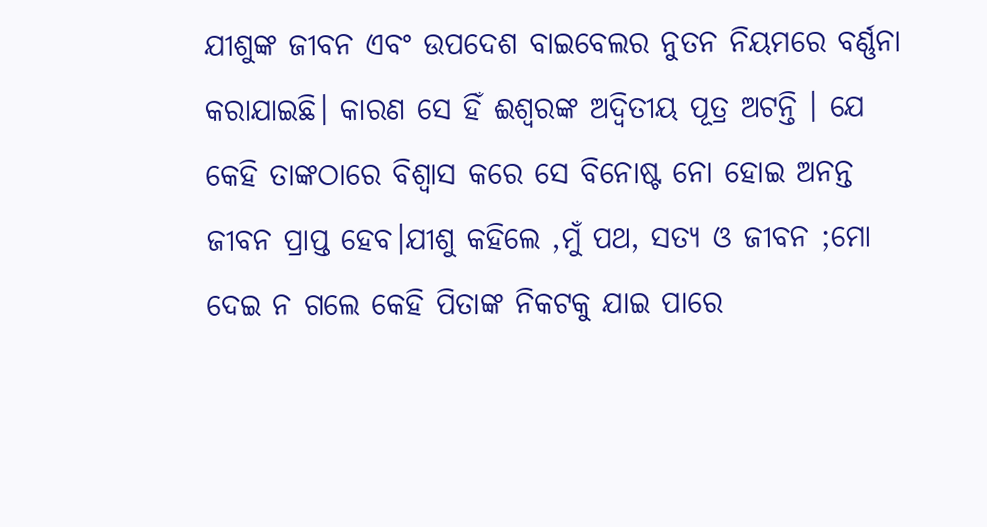ଯୀଶୁଙ୍କ ଜୀବନ ଏବଂ ଉପଦେଶ ବାଇବେଲର ନୁତନ ନିୟମରେ ବର୍ଣ୍ଣନା କରାଯାଇଛି। କାରଣ ସେ ହିଁ ଈଶ୍ୱରଙ୍କ ଅଦ୍ୱିତୀୟ ପୂତ୍ର ଅଟନ୍ତି । ଯେ କେହି ତାଙ୍କଠାରେ ବିଶ୍ୱାସ କରେ ସେ ବିନୋଷ୍ଟ ନୋ ହୋଇ ଅନନ୍ତ ଜୀବନ ପ୍ରାପ୍ତ ହେବ।ଯୀଶୁ କହିଲେ ,ମୁଁ ପଥ, ସତ୍ୟ ଓ ଜୀବନ ;ମୋ ଦେଇ ନ ଗଲେ କେହି ପିତାଙ୍କ ନିକଟକୁ ଯାଇ ପାରେ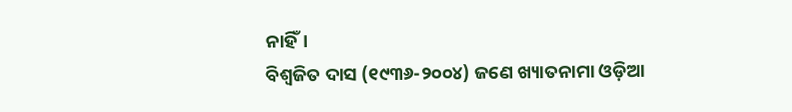ନାହିଁ।
ବିଶ୍ୱଜିତ ଦାସ (୧୯୩୬-୨୦୦୪) ଜଣେ ଖ୍ୟାତନାମା ଓଡ଼ିଆ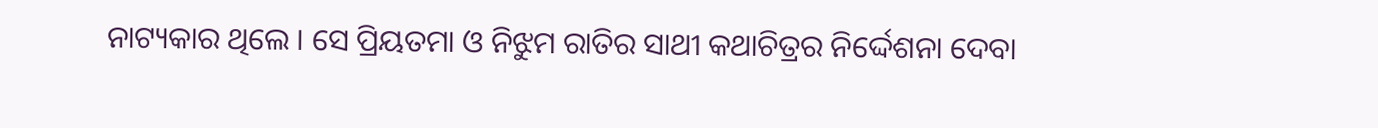ନାଟ୍ୟକାର ଥିଲେ । ସେ ପ୍ରିୟତମା ଓ ନିଝୁମ ରାତିର ସାଥୀ କଥାଚିତ୍ରର ନିର୍ଦ୍ଦେଶନା ଦେବା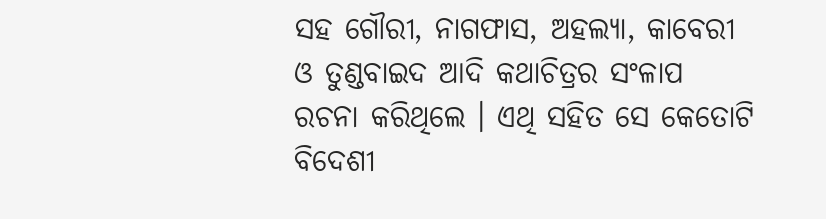ସହ ଗୌରୀ, ନାଗଫାସ, ଅହଲ୍ୟା, କାବେରୀ ଓ ତୁଣ୍ଡବାଇଦ ଆଦି କଥାଚିତ୍ରର ସଂଳାପ ରଚନା କରିଥିଲେ । ଏଥି ସହିତ ସେ କେତୋଟି ବିଦେଶୀ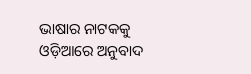ଭାଷାର ନାଟକକୁ ଓଡ଼ିଆରେ ଅନୁବାଦ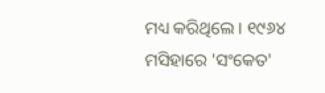ମଧ୍ୟ କରିଥିଲେ । ୧୯୬୪ ମସିହାରେ 'ସଂକେତ'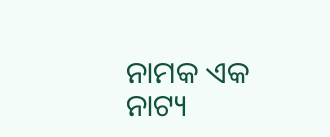ନାମକ ଏକ ନାଟ୍ୟ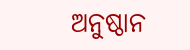ଅନୁଷ୍ଠାନ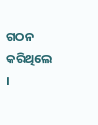ଗଠନ କରିଥିଲେ ।